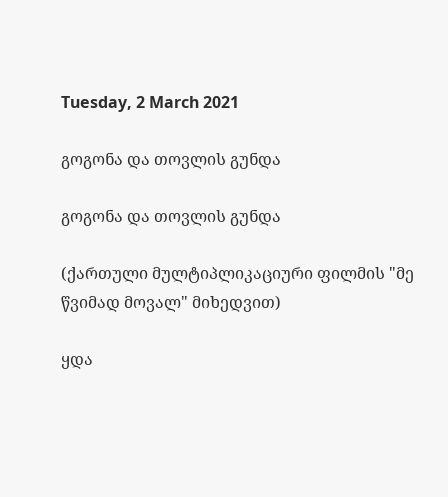Tuesday, 2 March 2021

გოგონა და თოვლის გუნდა

გოგონა და თოვლის გუნდა

(ქართული მულტიპლიკაციური ფილმის "მე წვიმად მოვალ" მიხედვით)

ყდა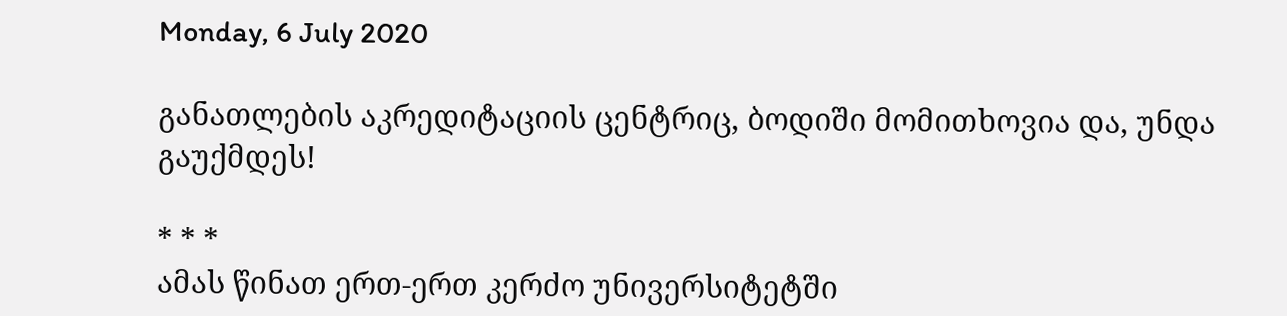Monday, 6 July 2020

განათლების აკრედიტაციის ცენტრიც, ბოდიში მომითხოვია და, უნდა გაუქმდეს!

* * *
ამას წინათ ერთ-ერთ კერძო უნივერსიტეტში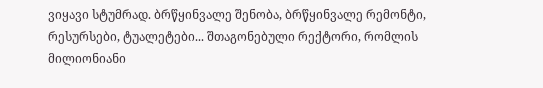ვიყავი სტუმრად. ბრწყინვალე შენობა, ბრწყინვალე რემონტი, რესურსები, ტუალეტები... შთაგონებული რექტორი, რომლის მილიონიანი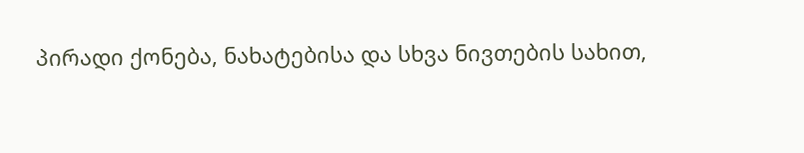პირადი ქონება, ნახატებისა და სხვა ნივთების სახით,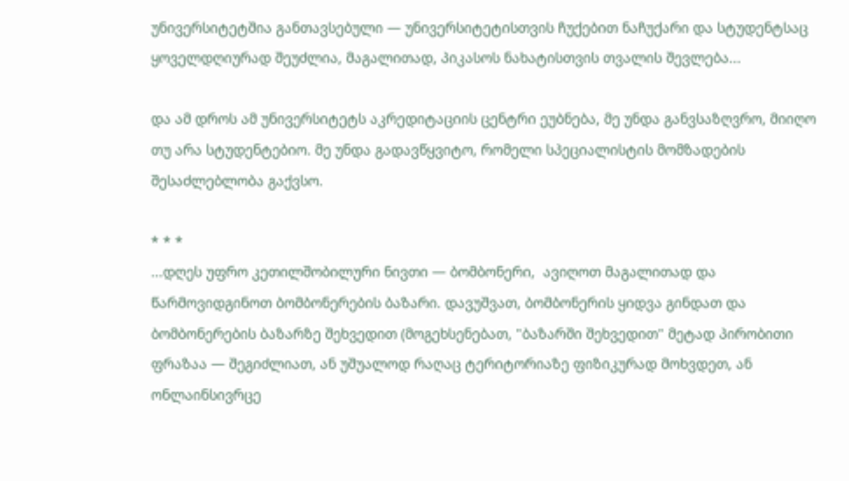უნივერსიტეტშია განთავსებული — უნივერსიტეტისთვის ჩუქებით ნაჩუქარი და სტუდენტსაც ყოველდღიურად შეუძლია, მაგალითად, პიკასოს ნახატისთვის თვალის შევლება...

და ამ დროს ამ უნივერსიტეტს აკრედიტაციის ცენტრი ეუბნება, მე უნდა განვსაზღვრო, მიიღო თუ არა სტუდენტებიო. მე უნდა გადავწყვიტო, რომელი სპეციალისტის მომზადების შესაძლებლობა გაქვსო.

* * *
...დღეს უფრო კეთილშობილური ნივთი — ბომბონერი,  ავიღოთ მაგალითად და წარმოვიდგინოთ ბომბონერების ბაზარი. დავუშვათ, ბომბონერის ყიდვა გინდათ და ბომბონერების ბაზარზე შეხვედით (მოგეხსენებათ, "ბაზარში შეხვედით" მეტად პირობითი ფრაზაა — შეგიძლიათ, ან უშუალოდ რაღაც ტერიტორიაზე ფიზიკურად მოხვდეთ, ან ონლაინსივრცე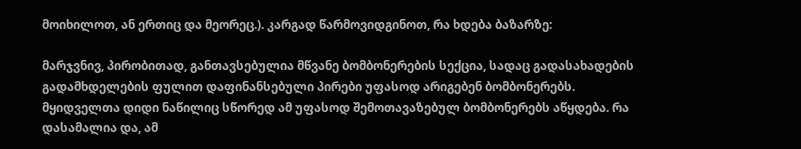მოიხილოთ, ან ერთიც და მეორეც.). კარგად წარმოვიდგინოთ, რა ხდება ბაზარზე:

მარჯვნივ, პირობითად, განთავსებულია მწვანე ბომბონერების სექცია, სადაც გადასახადების გადამხდელების ფულით დაფინანსებული პირები უფასოდ არიგებენ ბომბონერებს. მყიდველთა დიდი ნაწილიც სწორედ ამ უფასოდ შემოთავაზებულ ბომბონერებს აწყდება. რა დასამალია და, ამ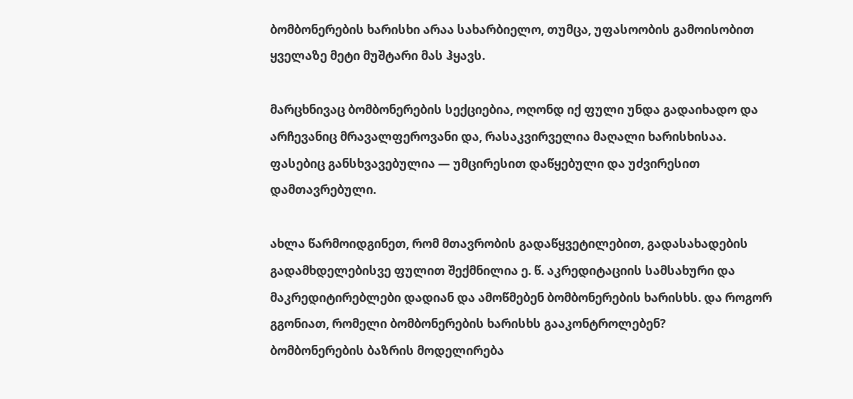ბომბონერების ხარისხი არაა სახარბიელო, თუმცა, უფასოობის გამოისობით ყველაზე მეტი მუშტარი მას ჰყავს.

მარცხნივაც ბომბონერების სექციებია, ოღონდ იქ ფული უნდა გადაიხადო და არჩევანიც მრავალფეროვანი და, რასაკვირველია მაღალი ხარისხისაა. ფასებიც განსხვავებულია — უმცირესით დაწყებული და უძვირესით დამთავრებული.

ახლა წარმოიდგინეთ, რომ მთავრობის გადაწყვეტილებით, გადასახადების გადამხდელებისვე ფულით შექმნილია ე. წ. აკრედიტაციის სამსახური და მაკრედიტირებლები დადიან და ამოწმებენ ბომბონერების ხარისხს. და როგორ გგონიათ, რომელი ბომბონერების ხარისხს გააკონტროლებენ?
ბომბონერების ბაზრის მოდელირება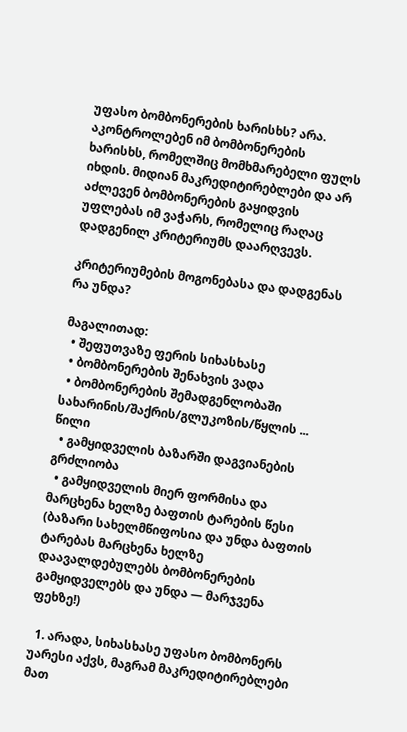უფასო ბომბონერების ხარისხს? არა. აკონტროლებენ იმ ბომბონერების ხარისხს, რომელშიც მომხმარებელი ფულს იხდის. მიდიან მაკრედიტირებლები და არ აძლევენ ბომბონერების გაყიდვის უფლებას იმ ვაჭარს, რომელიც რაღაც დადგენილ კრიტერიუმს დაარღვევს.

კრიტერიუმების მოგონებასა და დადგენას რა უნდა?

მაგალითად:
  • შეფუთვაზე ფერის სიხასხასე
  • ბომბონერების შენახვის ვადა
  • ბომბონერების შემადგენლობაში სახარინის/შაქრის/გლუკოზის/წყლის ... წილი
  • გამყიდველის ბაზარში დაგვიანების გრძლიობა
  • გამყიდველის მიერ ფორმისა და მარცხენა ხელზე ბაფთის ტარების წესი (ბაზარი სახელმწიფოსია და უნდა ბაფთის ტარებას მარცხენა ხელზე დაავალდებულებს ბომბონერების გამყიდველებს და უნდა — მარჯვენა ფეხზე!)

  1. არადა, სიხასხასე უფასო ბომბონერს უარესი აქვს, მაგრამ მაკრედიტირებლები მათ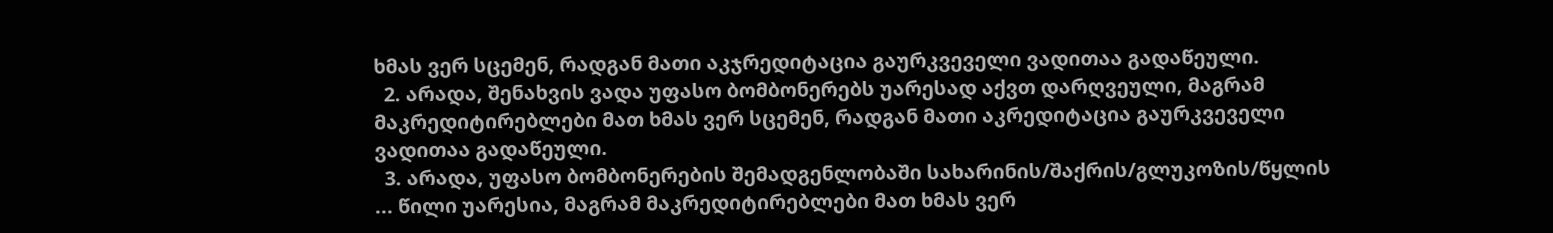ხმას ვერ სცემენ, რადგან მათი აკჯრედიტაცია გაურკვეველი ვადითაა გადაწეული.
  2. არადა, შენახვის ვადა უფასო ბომბონერებს უარესად აქვთ დარღვეული, მაგრამ მაკრედიტირებლები მათ ხმას ვერ სცემენ, რადგან მათი აკრედიტაცია გაურკვეველი ვადითაა გადაწეული.
  3. არადა, უფასო ბომბონერების შემადგენლობაში სახარინის/შაქრის/გლუკოზის/წყლის ... წილი უარესია, მაგრამ მაკრედიტირებლები მათ ხმას ვერ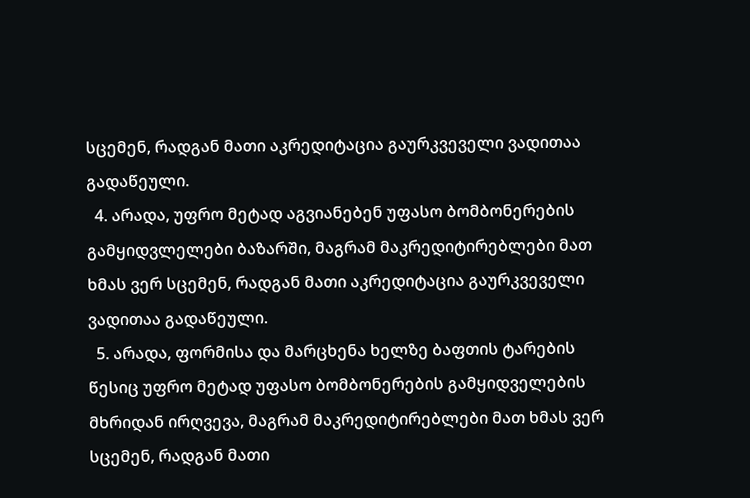სცემენ, რადგან მათი აკრედიტაცია გაურკვეველი ვადითაა გადაწეული.
  4. არადა, უფრო მეტად აგვიანებენ უფასო ბომბონერების გამყიდვლელები ბაზარში, მაგრამ მაკრედიტირებლები მათ ხმას ვერ სცემენ, რადგან მათი აკრედიტაცია გაურკვეველი ვადითაა გადაწეული.
  5. არადა, ფორმისა და მარცხენა ხელზე ბაფთის ტარების წესიც უფრო მეტად უფასო ბომბონერების გამყიდველების მხრიდან ირღვევა, მაგრამ მაკრედიტირებლები მათ ხმას ვერ სცემენ, რადგან მათი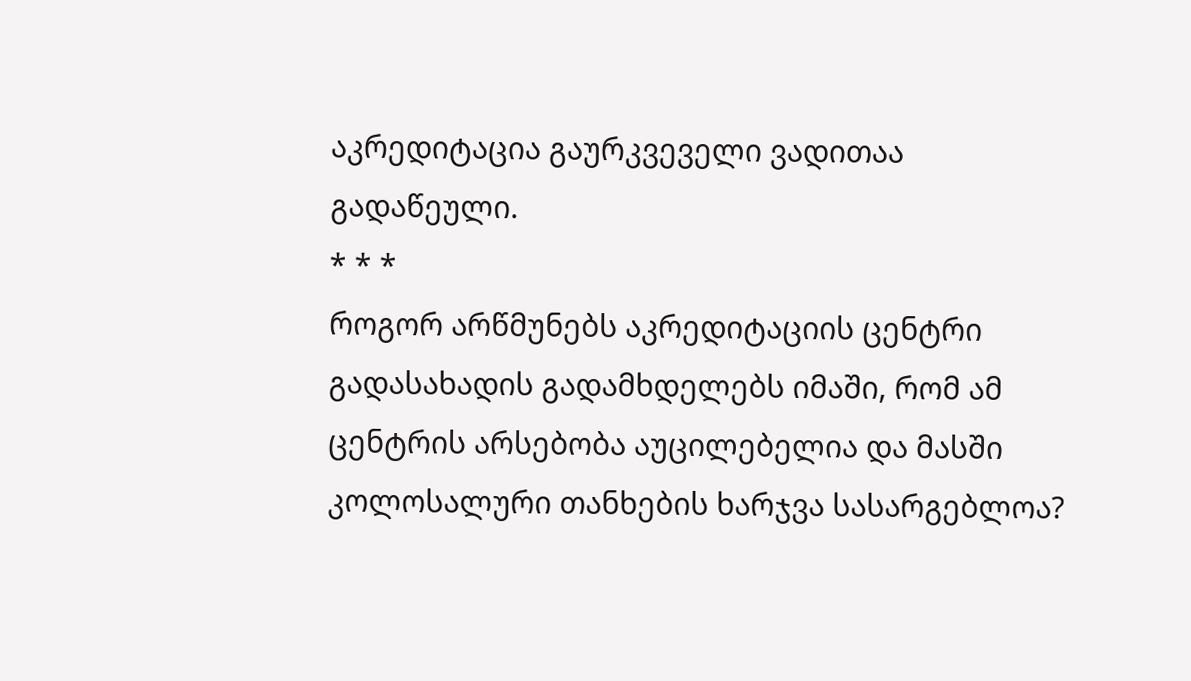აკრედიტაცია გაურკვეველი ვადითაა გადაწეული.
* * *
როგორ არწმუნებს აკრედიტაციის ცენტრი გადასახადის გადამხდელებს იმაში, რომ ამ ცენტრის არსებობა აუცილებელია და მასში კოლოსალური თანხების ხარჯვა სასარგებლოა?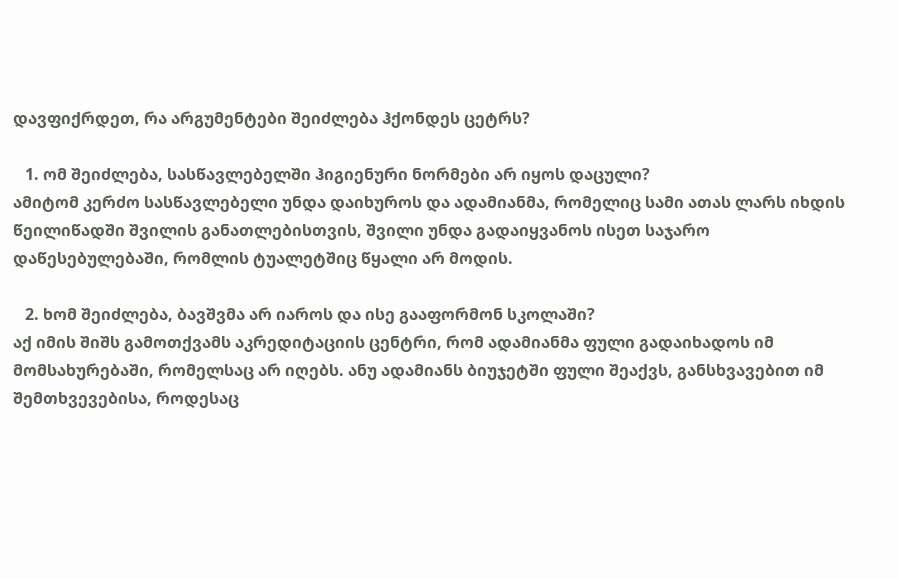დავფიქრდეთ, რა არგუმენტები შეიძლება ჰქონდეს ცეტრს?

   1. ომ შეიძლება, სასწავლებელში ჰიგიენური ნორმები არ იყოს დაცული?
ამიტომ კერძო სასწავლებელი უნდა დაიხუროს და ადამიანმა, რომელიც სამი ათას ლარს იხდის წეილიწადში შვილის განათლებისთვის, შვილი უნდა გადაიყვანოს ისეთ საჯარო დაწესებულებაში, რომლის ტუალეტშიც წყალი არ მოდის.

   2. ხომ შეიძლება, ბავშვმა არ იაროს და ისე გააფორმონ სკოლაში?
აქ იმის შიშს გამოთქვამს აკრედიტაციის ცენტრი, რომ ადამიანმა ფული გადაიხადოს იმ მომსახურებაში, რომელსაც არ იღებს. ანუ ადამიანს ბიუჯეტში ფული შეაქვს, განსხვავებით იმ შემთხვევებისა, როდესაც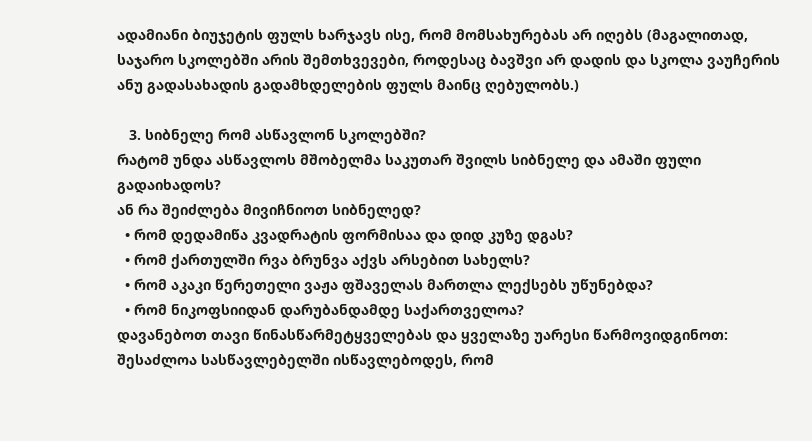ადამიანი ბიუჯეტის ფულს ხარჯავს ისე, რომ მომსახურებას არ იღებს (მაგალითად, საჯარო სკოლებში არის შემთხვევები, როდესაც ბავშვი არ დადის და სკოლა ვაუჩერის ანუ გადასახადის გადამხდელების ფულს მაინც ღებულობს.)

   3. სიბნელე რომ ასწავლონ სკოლებში?
რატომ უნდა ასწავლოს მშობელმა საკუთარ შვილს სიბნელე და ამაში ფული გადაიხადოს?
ან რა შეიძლება მივიჩნიოთ სიბნელედ?
  • რომ დედამიწა კვადრატის ფორმისაა და დიდ კუზე დგას?
  • რომ ქართულში რვა ბრუნვა აქვს არსებით სახელს?
  • რომ აკაკი წერეთელი ვაჟა ფშაველას მართლა ლექსებს უწუნებდა?
  • რომ ნიკოფსიიდან დარუბანდამდე საქართველოა?
დავანებოთ თავი წინასწარმეტყველებას და ყველაზე უარესი წარმოვიდგინოთ: შესაძლოა სასწავლებელში ისწავლებოდეს, რომ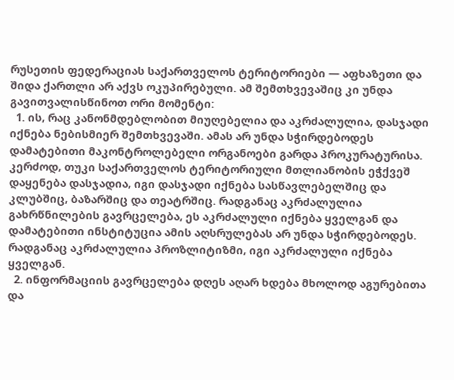რუსეთის ფედერაციას საქართველოს ტერიტორიები — აფხაზეთი და შიდა ქართლი არ აქვს ოკუპირებული. ამ შემთხვევაშიც კი უნდა გავითვალისწინოთ ორი მომენტი:
  1. ის, რაც კანონმდებლობით მიუღებელია და აკრძალულია, დასჯადი იქნება ნებისმიერ შემთხვევაში. ამას არ უნდა სჭირდებოდეს დამატებითი მაკონტროლებელი ორგანოები გარდა პროკურატურისა. კერძოდ, თუკი საქართველოს ტერიტორიული მთლიანობის ეჭქვეშ დაყენება დასჯადია, იგი დასჯადი იქნება სასწავლებელშიც და კლუბშიც, ბაზარშიც და თეატრშიც. რადგანაც აკრძალულია გახრწნილების გავრცელება, ეს აკრძალული იქნება ყველგან და დამატებითი ინსტიტუცია ამის აღსრულებას არ უნდა სჭირდებოდეს. რადგანაც აკრძალულია პროზლიტიზმი, იგი აკრძალული იქნება ყველგან.
  2. ინფორმაციის გავრცელება დღეს აღარ ხდება მხოლოდ აგურებითა და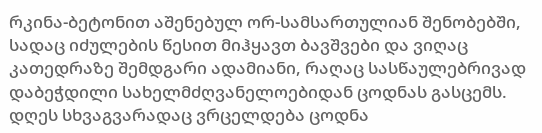რკინა-ბეტონით აშენებულ ორ-სამსართულიან შენობებში, სადაც იძულების წესით მიჰყავთ ბავშვები და ვიღაც კათედრაზე შემდგარი ადამიანი, რაღაც სასწაულებრივად დაბეჭდილი სახელმძღვანელოებიდან ცოდნას გასცემს. დღეს სხვაგვარადაც ვრცელდება ცოდნა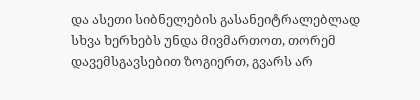და ასეთი სიბნელების გასანეიტრალებლად სხვა ხერხებს უნდა მივმართოთ, თორემ დავემსგავსებით ზოგიერთ, გვარს არ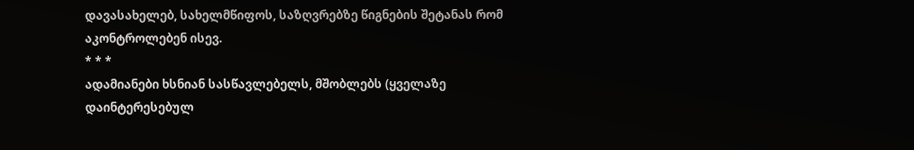დავასახელებ, სახელმწიფოს, საზღვრებზე წიგნების შეტანას რომ აკონტროლებენ ისევ.
* * *
ადამიანები ხსნიან სასწავლებელს, მშობლებს (ყველაზე დაინტერესებულ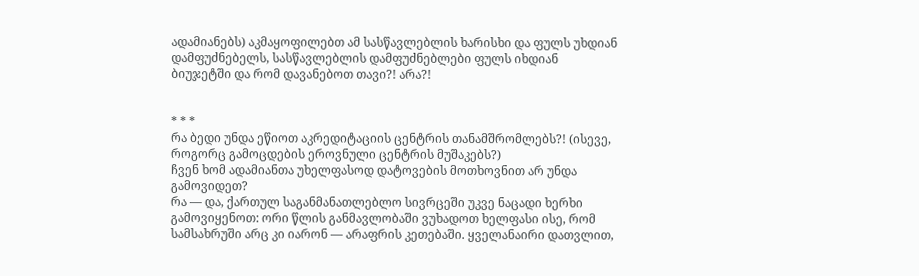ადამიანებს) აკმაყოფილებთ ამ სასწავლებლის ხარისხი და ფულს უხდიან დამფუძნებელს, სასწავლებლის დამფუძნებლები ფულს იხდიან ბიუჯეტში და რომ დავანებოთ თავი?! არა?!


* * *
რა ბედი უნდა ეწიოთ აკრედიტაციის ცენტრის თანამშრომლებს?! (ისევე, როგორც გამოცდების ეროვნული ცენტრის მუშაკებს?)
ჩვენ ხომ ადამიანთა უხელფასოდ დატოვების მოთხოვნით არ უნდა გამოვიდეთ?
რა — და, ქართულ საგანმანათლებლო სივრცეში უკვე ნაცადი ხერხი გამოვიყენოთ: ორი წლის განმავლობაში ვუხადოთ ხელფასი ისე, რომ სამსახრუში არც კი იარონ — არაფრის კეთებაში. ყველანაირი დათვლით,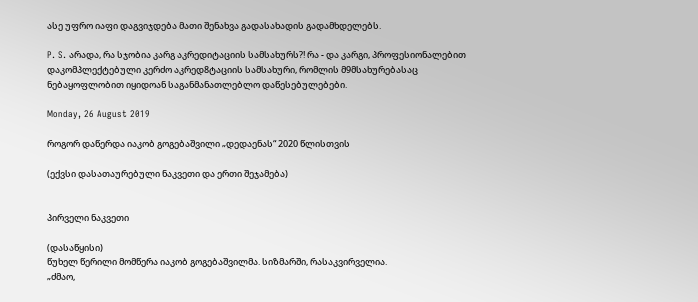ასე უფრო იაფი დაგვიჯდება მათი შენახვა გადასახადის გადამხდელებს.

P. S. არადა, რა სჯობია კარგ აკრედიტაციის სამსახურს?! რა - და კარგი, პროფესიონალებით დაკომპლექტებული კერძო აკრედ8ტაციის სამსახური, რომლის მ9მსახურებასაც ნებაყოფლობით იყიდოან საგანმანათლებლო დაწესებულებები.

Monday, 26 August 2019

როგორ დაწერდა იაკობ გოგებაშვილი „დედაენას“ 2020 წლისთვის

(ექვსი დასათაურებული ნაკვეთი და ერთი შეჯამება)


პირველი ნაკვეთი

(დასაწყისი)
წუხელ წერილი მომწერა იაკობ გოგებაშვილმა. სიზმარში, რასაკვირველია.
„ძმაო,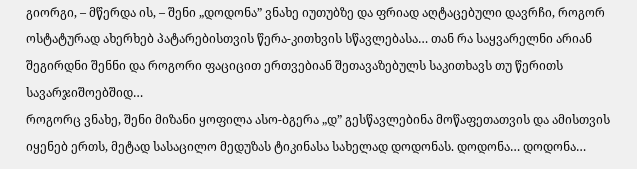გიორგი, – მწერდა ის, – შენი „დოდონა” ვნახე იუთუბზე და ფრიად აღტაცებული დავრჩი, როგორ ოსტატურად ახერხებ პატარებისთვის წერა-კითხვის სწავლებასა… თან რა საყვარელნი არიან შეგირდნი შენნი და როგორი ფაციცით ერთვებიან შეთავაზებულს საკითხავს თუ წერითს სავარჯიშოებშიდ…
როგორც ვნახე, შენი მიზანი ყოფილა ასო-ბგერა „დ” გესწავლებინა მოწაფეთათვის და ამისთვის იყენებ ერთს, მეტად სასაცილო მედუზას ტიკინასა სახელად დოდონას. დოდონა… დოდონა…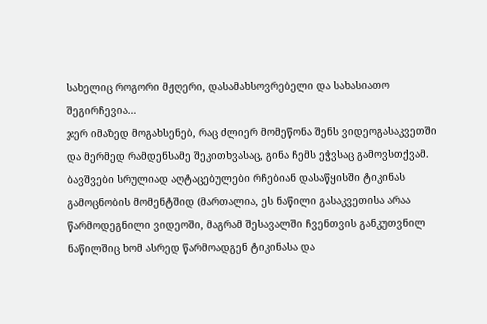სახელიც როგორი მჟღერი, დასამახსოვრებელი და სახასიათო შეგირჩევია…
ჯერ იმაზედ მოგახსენებ, რაც ძლიერ მომეწონა შენს ვიდეოგასაკვეთში და მერმედ რამდენსამე შეკითხვასაც, გინა ჩემს ეჭვსაც გამოვსთქვამ.
ბავშვები სრულიად აღტაცებულები რჩებიან დასაწყისში ტიკინას გამოცნობის მომენტშიდ (მართალია, ეს ნაწილი გასაკვეთისა არაა წარმოდეგნილი ვიდეოში, მაგრამ შესავალში ჩვენთვის განკუთვნილ ნაწილშიც ხომ ასრედ წარმოადგენ ტიკინასა და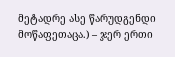მეტადრე ასე წარუდგენდი მოწაფეთაცა.) – ჯერ ერთი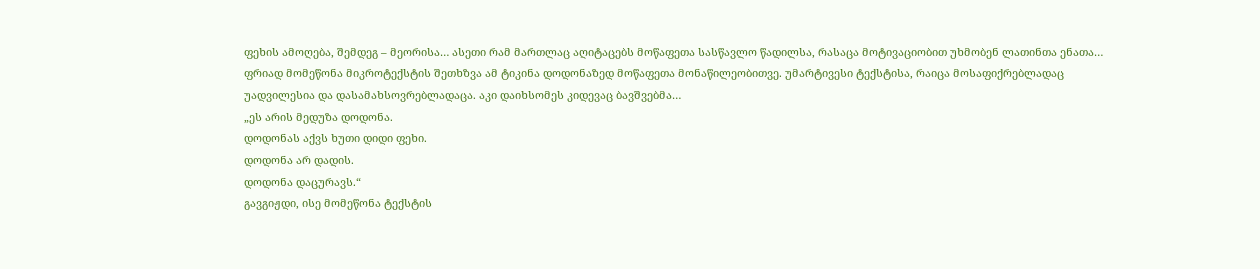ფეხის ამოღება, შემდეგ – მეორისა… ასეთი რამ მართლაც აღიტაცებს მოწაფეთა სასწავლო წადილსა, რასაცა მოტივაციობით უხმობენ ლათინთა ენათა…
ფრიად მომეწონა მიკროტექსტის შეთხზვა ამ ტიკინა დოდონაზედ მოწაფეთა მონაწილეობითვე. უმარტივესი ტექსტისა, რაიცა მოსაფიქრებლადაც უადვილესია და დასამახსოვრებლადაცა. აკი დაიხსომეს კიდევაც ბავშვებმა…
„ეს არის მედუზა დოდონა.
დოდონას აქვს ხუთი დიდი ფეხი.
დოდონა არ დადის.
დოდონა დაცურავს.“
გავგიჟდი, ისე მომეწონა ტექსტის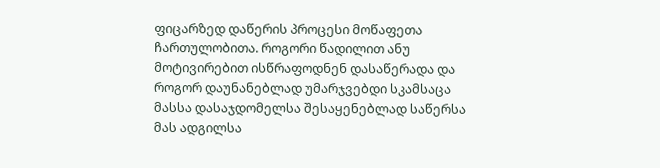ფიცარზედ დაწერის პროცესი მოწაფეთა ჩართულობითა. როგორი წადილით ანუ მოტივირებით ისწრაფოდნენ დასაწერადა და როგორ დაუნანებლად უმარჯვებდი სკამსაცა მასსა დასაჯდომელსა შესაყენებლად საწერსა მას ადგილსა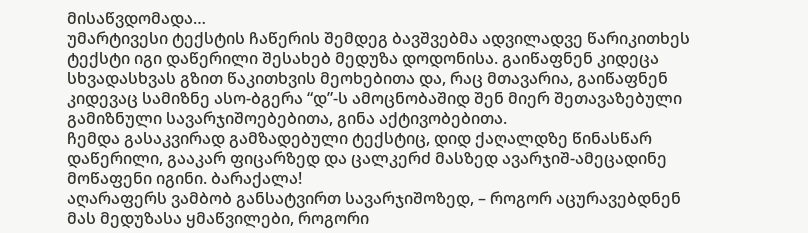მისაწვდომადა…
უმარტივესი ტექსტის ჩაწერის შემდეგ ბავშვებმა ადვილადვე წარიკითხეს ტექსტი იგი დაწერილი შესახებ მედუზა დოდონისა. გაიწაფნენ კიდეცა სხვადასხვას გზით წაკითხვის მეოხებითა და, რაც მთავარია, გაიწაფნენ კიდევაც სამიზნე ასო-ბგერა “დ”-ს ამოცნობაშიდ შენ მიერ შეთავაზებული გამიზნული სავარჯიშოებებითა, გინა აქტივობებითა.
ჩემდა გასაკვირად გამზადებული ტექსტიც, დიდ ქაღალდზე წინასწარ დაწერილი, გააკარ ფიცარზედ და ცალკერძ მასზედ ავარჯიშ-ამეცადინე მოწაფენი იგინი. ბარაქალა!
აღარაფერს ვამბობ განსატვირთ სავარჯიშოზედ, – როგორ აცურავებდნენ მას მედუზასა ყმაწვილები, როგორი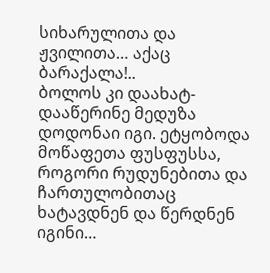სიხარულითა და ჟვილითა… აქაც ბარაქალა!..
ბოლოს კი დაახატ-დააწერინე მედუზა დოდონაი იგი. ეტყობოდა მოწაფეთა ფუსფუსსა, როგორი რუდუნებითა და ჩართულობითაც ხატავდნენ და წერდნენ იგინი…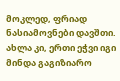მოკლედ, ფრიად ნასიამოვნები დავშთი.
ახლა კი, ერთი ეჭვი იგი მინდა გაგიზიარო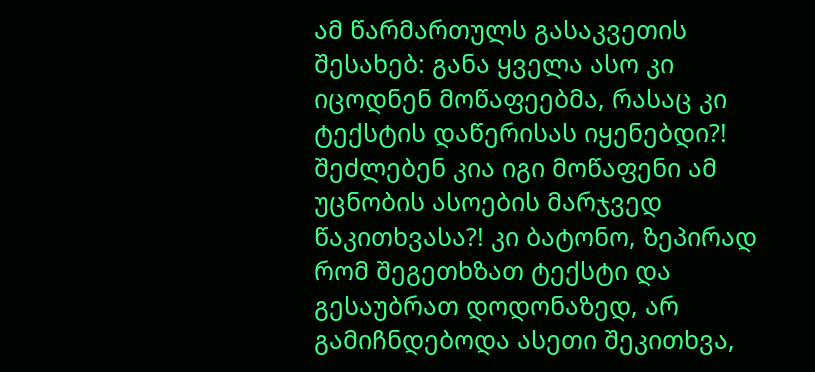ამ წარმართულს გასაკვეთის შესახებ: განა ყველა ასო კი იცოდნენ მოწაფეებმა, რასაც კი ტექსტის დაწერისას იყენებდი?! შეძლებენ კია იგი მოწაფენი ამ უცნობის ასოების მარჯვედ წაკითხვასა?! კი ბატონო, ზეპირად რომ შეგეთხზათ ტექსტი და გესაუბრათ დოდონაზედ, არ გამიჩნდებოდა ასეთი შეკითხვა,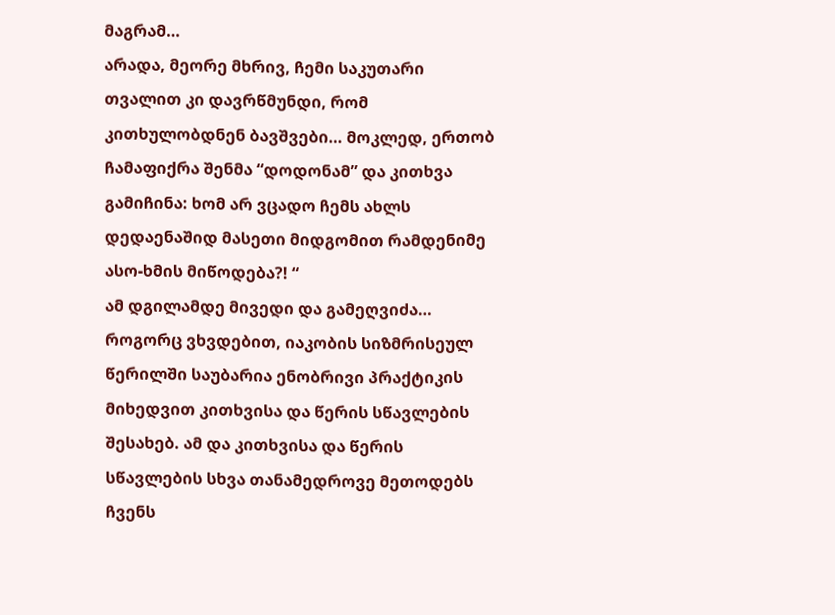მაგრამ…
არადა, მეორე მხრივ, ჩემი საკუთარი თვალით კი დავრწმუნდი, რომ კითხულობდნენ ბავშვები… მოკლედ, ერთობ ჩამაფიქრა შენმა “დოდონამ” და კითხვა გამიჩინა: ხომ არ ვცადო ჩემს ახლს დედაენაშიდ მასეთი მიდგომით რამდენიმე ასო-ხმის მიწოდება?! “
ამ დგილამდე მივედი და გამეღვიძა… როგორც ვხვდებით, იაკობის სიზმრისეულ წერილში საუბარია ენობრივი პრაქტიკის მიხედვით კითხვისა და წერის სწავლების შესახებ. ამ და კითხვისა და წერის სწავლების სხვა თანამედროვე მეთოდებს ჩვენს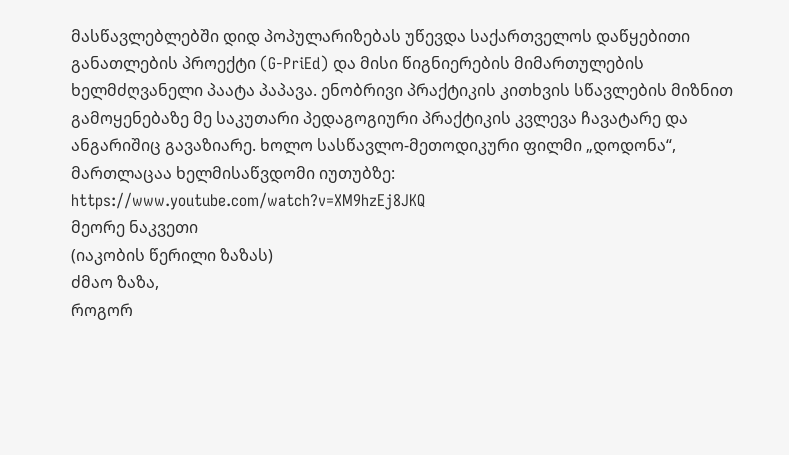მასწავლებლებში დიდ პოპულარიზებას უწევდა საქართველოს დაწყებითი განათლების პროექტი (G-PriEd) და მისი წიგნიერების მიმართულების ხელმძღვანელი პაატა პაპავა. ენობრივი პრაქტიკის კითხვის სწავლების მიზნით გამოყენებაზე მე საკუთარი პედაგოგიური პრაქტიკის კვლევა ჩავატარე და ანგარიშიც გავაზიარე. ხოლო სასწავლო-მეთოდიკური ფილმი „დოდონა“, მართლაცაა ხელმისაწვდომი იუთუბზე: https://www.youtube.com/watch?v=XM9hzEj8JKQ
მეორე ნაკვეთი
(იაკობის წერილი ზაზას)
ძმაო ზაზა,
როგორ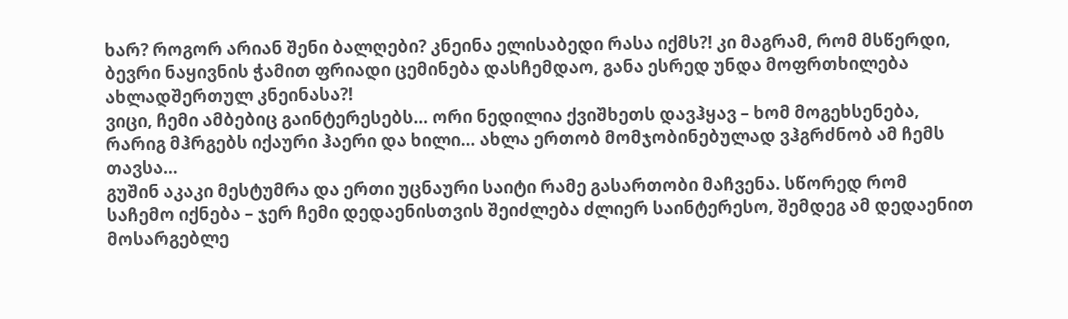ხარ? როგორ არიან შენი ბალღები? კნეინა ელისაბედი რასა იქმს?! კი მაგრამ, რომ მსწერდი, ბევრი ნაყივნის ჭამით ფრიადი ცემინება დასჩემდაო, განა ესრედ უნდა მოფრთხილება ახლადშერთულ კნეინასა?!
ვიცი, ჩემი ამბებიც გაინტერესებს… ორი ნედილია ქვიშხეთს დავჰყავ – ხომ მოგეხსენება, რარიგ მჰრგებს იქაური ჰაერი და ხილი… ახლა ერთობ მომჯობინებულად ვჰგრძნობ ამ ჩემს თავსა…
გუშინ აკაკი მესტუმრა და ერთი უცნაური საიტი რამე გასართობი მაჩვენა. სწორედ რომ საჩემო იქნება – ჯერ ჩემი დედაენისთვის შეიძლება ძლიერ საინტერესო, შემდეგ ამ დედაენით მოსარგებლე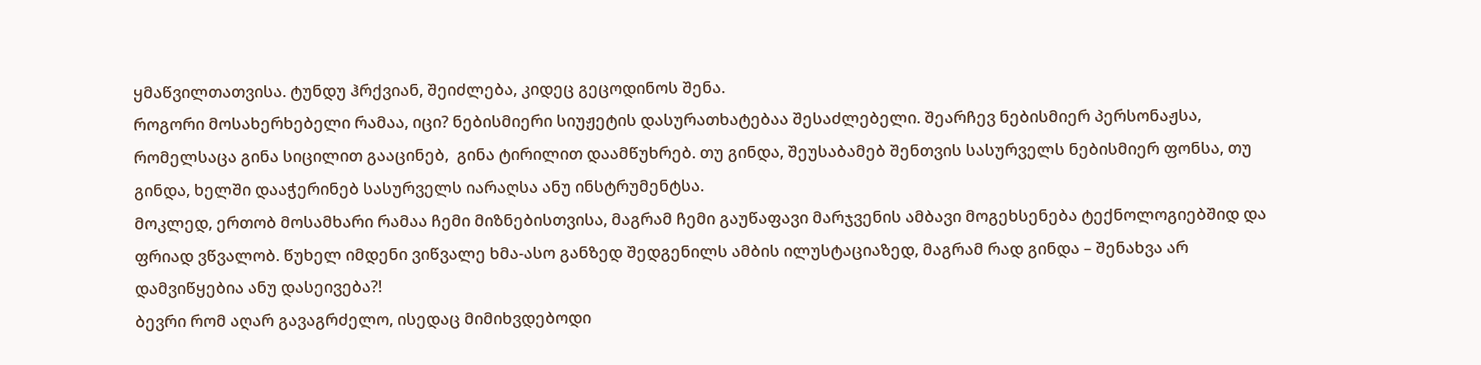ყმაწვილთათვისა. ტუნდუ ჰრქვიან, შეიძლება, კიდეც გეცოდინოს შენა.
როგორი მოსახერხებელი რამაა, იცი? ნებისმიერი სიუჟეტის დასურათხატებაა შესაძლებელი. შეარჩევ ნებისმიერ პერსონაჟსა, რომელსაცა გინა სიცილით გააცინებ,  გინა ტირილით დაამწუხრებ. თუ გინდა, შეუსაბამებ შენთვის სასურველს ნებისმიერ ფონსა, თუ გინდა, ხელში დააჭერინებ სასურველს იარაღსა ანუ ინსტრუმენტსა.
მოკლედ, ერთობ მოსამხარი რამაა ჩემი მიზნებისთვისა, მაგრამ ჩემი გაუწაფავი მარჯვენის ამბავი მოგეხსენება ტექნოლოგიებშიდ და ფრიად ვწვალობ. წუხელ იმდენი ვიწვალე ხმა-ასო განზედ შედგენილს ამბის ილუსტაციაზედ, მაგრამ რად გინდა – შენახვა არ დამვიწყებია ანუ დასეივება?!
ბევრი რომ აღარ გავაგრძელო, ისედაც მიმიხვდებოდი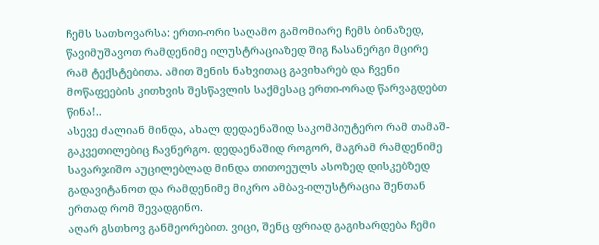ჩემს სათხოვარსა: ერთი-ორი საღამო გამომიარე ჩემს ბინაზედ, წავიმუშავოთ რამდენიმე ილუსტრაციაზედ შიგ ჩასანერგი მცირე რამ ტექსტებითა. ამით შენის ნახვითაც გავიხარებ და ჩვენი მოწაფეების კითხვის შესწავლის საქმესაც ერთი-ორად წარვაგდებთ წინა!..
ასევე ძალიან მინდა, ახალ დედაენაშიდ საკომპიუტერო რამ თამაშ-გაკვეთილებიც ჩავნერგო. დედაენაშიდ როგორ, მაგრამ რამდენიმე სავარჯიშო აუცილებლად მინდა თითოეულს ასოზედ დისკებზედ გადავიტანოთ და რამდენიმე მიკრო ამბავ-ილუსტრაცია შენთან ერთად რომ შევადგინო.
აღარ გსთხოვ განმეორებით. ვიცი, შენც ფრიად გაგიხარდება ჩემი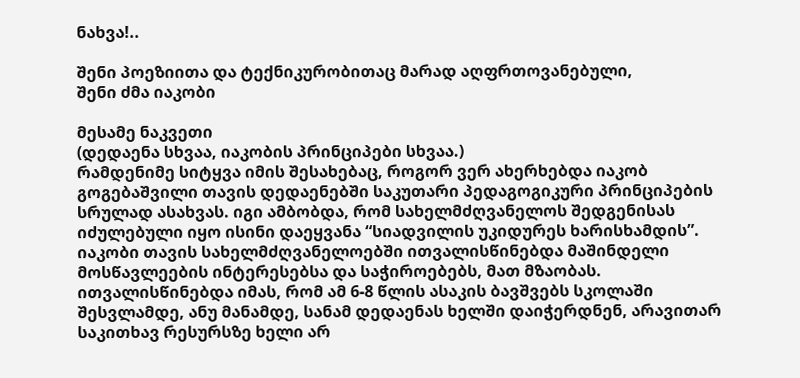ნახვა!..

შენი პოეზიითა და ტექნიკურობითაც მარად აღფრთოვანებული,
შენი ძმა იაკობი

მესამე ნაკვეთი
(დედაენა სხვაა, იაკობის პრინციპები სხვაა.)
რამდენიმე სიტყვა იმის შესახებაც, როგორ ვერ ახერხებდა იაკობ გოგებაშვილი თავის დედაენებში საკუთარი პედაგოგიკური პრინციპების სრულად ასახვას. იგი ამბობდა, რომ სახელმძღვანელოს შედგენისას იძულებული იყო ისინი დაეყვანა “სიადვილის უკიდურეს ხარისხამდის”.
იაკობი თავის სახელმძღვანელოებში ითვალისწინებდა მაშინდელი მოსწავლეების ინტერესებსა და საჭიროებებს, მათ მზაობას. ითვალისწინებდა იმას, რომ ამ 6-8 წლის ასაკის ბავშვებს სკოლაში შესვლამდე, ანუ მანამდე, სანამ დედაენას ხელში დაიჭერდნენ, არავითარ საკითხავ რესურსზე ხელი არ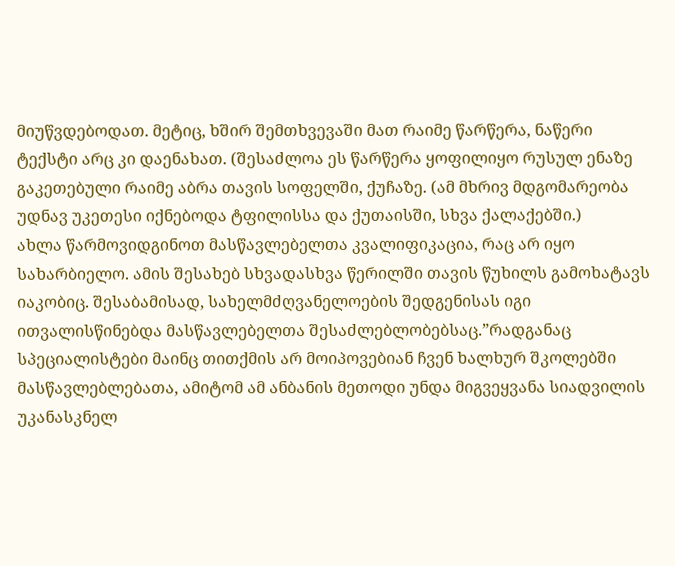მიუწვდებოდათ. მეტიც, ხშირ შემთხვევაში მათ რაიმე წარწერა, ნაწერი ტექსტი არც კი დაენახათ. (შესაძლოა ეს წარწერა ყოფილიყო რუსულ ენაზე გაკეთებული რაიმე აბრა თავის სოფელში, ქუჩაზე. (ამ მხრივ მდგომარეობა უდნავ უკეთესი იქნებოდა ტფილისსა და ქუთაისში, სხვა ქალაქებში.)
ახლა წარმოვიდგინოთ მასწავლებელთა კვალიფიკაცია, რაც არ იყო სახარბიელო. ამის შესახებ სხვადასხვა წერილში თავის წუხილს გამოხატავს იაკობიც. შესაბამისად, სახელმძღვანელოების შედგენისას იგი ითვალისწინებდა მასწავლებელთა შესაძლებლობებსაც.”რადგანაც სპეციალისტები მაინც თითქმის არ მოიპოვებიან ჩვენ ხალხურ შკოლებში მასწავლებლებათა, ამიტომ ამ ანბანის მეთოდი უნდა მიგვეყვანა სიადვილის უკანასკნელ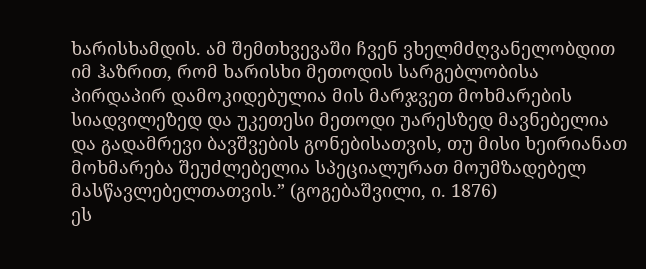ხარისხამდის. ამ შემთხვევაში ჩვენ ვხელმძღვანელობდით იმ ჰაზრით, რომ ხარისხი მეთოდის სარგებლობისა პირდაპირ დამოკიდებულია მის მარჯვეთ მოხმარების სიადვილეზედ და უკეთესი მეთოდი უარესზედ მავნებელია და გადამრევი ბავშვების გონებისათვის, თუ მისი ხეირიანათ მოხმარება შეუძლებელია სპეციალურათ მოუმზადებელ მასწავლებელთათვის.” (გოგებაშვილი, ი. 1876)
ეს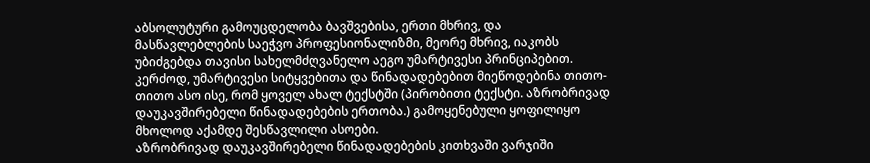აბსოლუტური გამოუცდელობა ბავშვებისა, ერთი მხრივ, და მასწავლებლების საეჭვო პროფესიონალიზმი, მეორე მხრივ, იაკობს უბიძგებდა თავისი სახელმძღვანელო აეგო უმარტივესი პრინციპებით. კერძოდ, უმარტივესი სიტყვებითა და წინადადებებით მიეწოდებინა თითო-თითო ასო ისე, რომ ყოველ ახალ ტექსტში (პირობითი ტექსტი. აზრობრივად დაუკავშირებელი წინადადებების ერთობა.) გამოყენებული ყოფილიყო მხოლოდ აქამდე შესწავლილი ასოები.
აზრობრივად დაუკავშირებელი წინადადებების კითხვაში ვარჯიში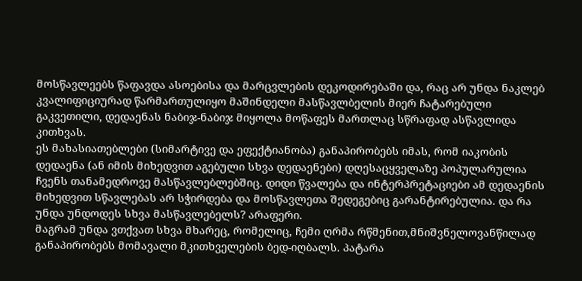მოსწავლეებს წაფავდა ასოებისა და მარცვლების დეკოდირებაში და, რაც არ უნდა ნაკლებ კვალიფიციურად წარმართულიყო მაშინდელი მასწავლბელის მიერ ჩატარებული გაკვეთილი, დედაენას ნაბიჯ-ნაბიჯ მიყოლა მოწაფეს მართლაც სწრაფად ასწავლიდა კითხვას.
ეს მახასიათებლები (სიმარტივე და ეფექტიანობა) განაპირობებს იმას, რომ იაკობის დედაენა (ან იმის მიხედვით აგებული სხვა დედაენები) დღესაცყველაზე პოპულარულია  ჩვენს თანამედროვე მასწავლებლებშიც. დიდი წვალება და ინტერპრეტაციები ამ დედაენის მიხედვით სწავლებას არ სჭირდება და მოსწავლეთა შედეგებიც გარანტირებულია. და რა უნდა უნდოდეს სხვა მასწავლებელს? არაფერი.
მაგრამ უნდა ვთქვათ სხვა მხარეც, რომელიც, ჩემი ღრმა რწმენით,მნიშვნელოვანწილად განაპირობებს მომავალი მკითხველების ბედ-იღბალს. პატარა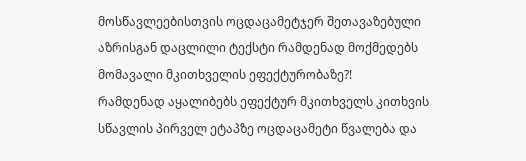მოსწავლეებისთვის ოცდაცამეტჯერ შეთავაზებული აზრისგან დაცლილი ტექსტი რამდენად მოქმედებს მომავალი მკითხველის ეფექტურობაზე?!
რამდენად აყალიბებს ეფექტურ მკითხველს კითხვის სწავლის პირველ ეტაპზე ოცდაცამეტი წვალება და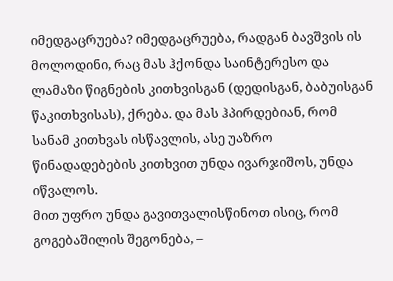იმედგაცრუება? იმედგაცრუება, რადგან ბავშვის ის მოლოდინი, რაც მას ჰქონდა საინტერესო და ლამაზი წიგნების კითხვისგან (დედისგან, ბაბუისგან წაკითხვისას), ქრება. და მას ჰპირდებიან, რომ სანამ კითხვას ისწავლის, ასე უაზრო წინადადებების კითხვით უნდა ივარჯიშოს, უნდა იწვალოს.
მით უფრო უნდა გავითვალისწინოთ ისიც, რომ გოგებაშილის შეგონება, –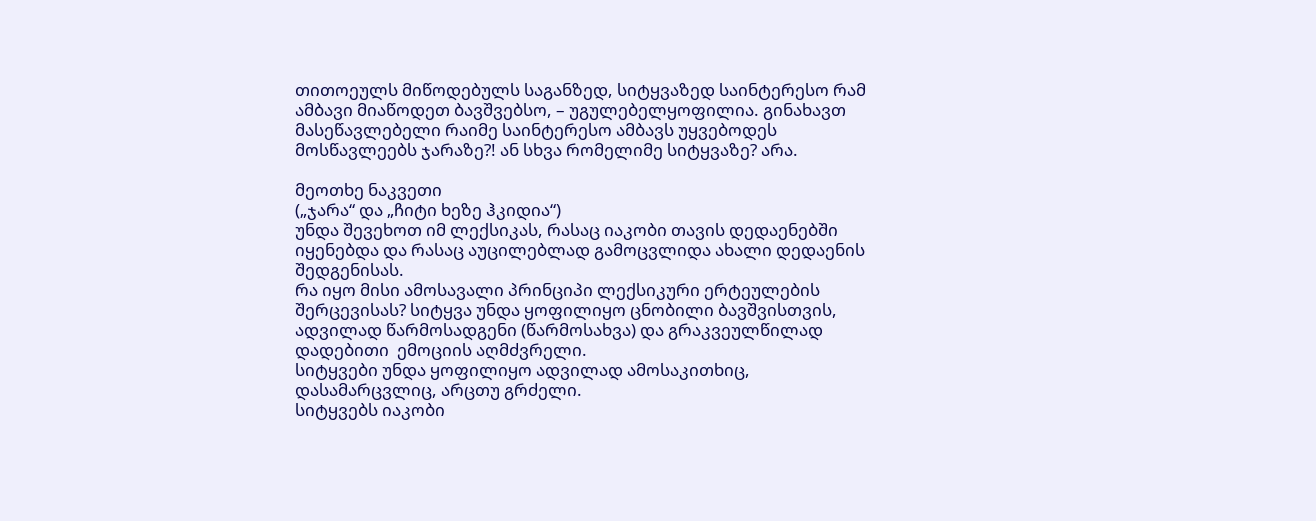თითოეულს მიწოდებულს საგანზედ, სიტყვაზედ საინტერესო რამ ამბავი მიაწოდეთ ბავშვებსო, – უგულებელყოფილია. გინახავთ მასეწავლებელი რაიმე საინტერესო ამბავს უყვებოდეს მოსწავლეებს ჯარაზე?! ან სხვა რომელიმე სიტყვაზე? არა.

მეოთხე ნაკვეთი
(„ჯარა“ და „ჩიტი ხეზე ჰკიდია“)
უნდა შევეხოთ იმ ლექსიკას, რასაც იაკობი თავის დედაენებში იყენებდა და რასაც აუცილებლად გამოცვლიდა ახალი დედაენის შედგენისას.
რა იყო მისი ამოსავალი პრინციპი ლექსიკური ერტეულების შერცევისას? სიტყვა უნდა ყოფილიყო ცნობილი ბავშვისთვის, ადვილად წარმოსადგენი (წარმოსახვა) და გრაკვეულწილად დადებითი  ემოციის აღმძვრელი.
სიტყვები უნდა ყოფილიყო ადვილად ამოსაკითხიც, დასამარცვლიც, არცთუ გრძელი.
სიტყვებს იაკობი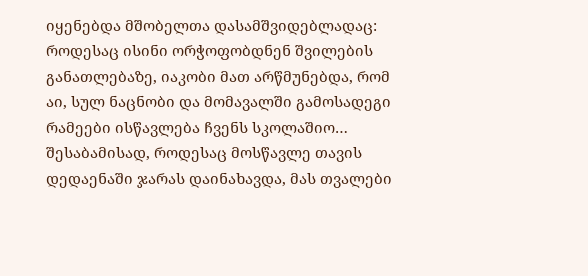იყენებდა მშობელთა დასამშვიდებლადაც: როდესაც ისინი ორჭოფობდნენ შვილების განათლებაზე, იაკობი მათ არწმუნებდა, რომ აი, სულ ნაცნობი და მომავალში გამოსადეგი რამეები ისწავლება ჩვენს სკოლაშიო…
შესაბამისად, როდესაც მოსწავლე თავის დედაენაში ჯარას დაინახავდა, მას თვალები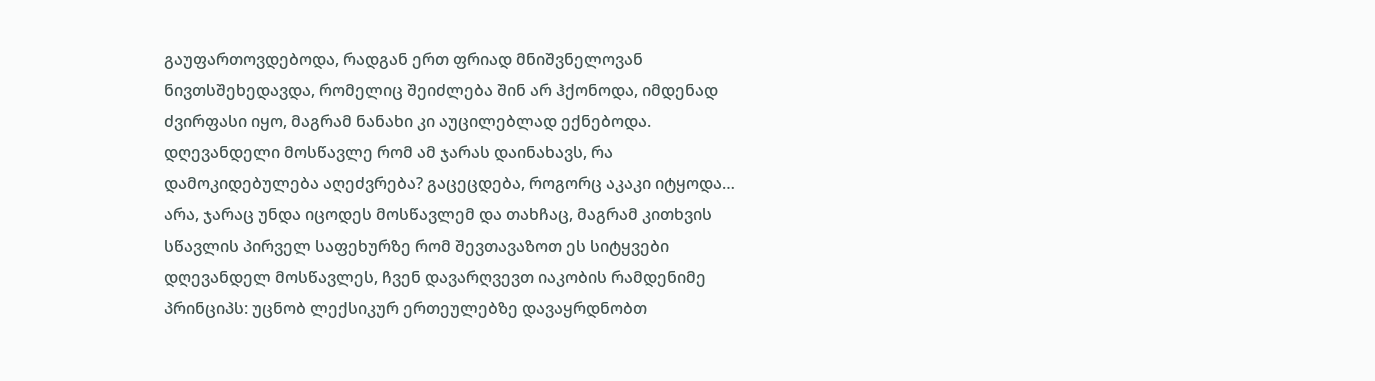გაუფართოვდებოდა, რადგან ერთ ფრიად მნიშვნელოვან ნივთსშეხედავდა, რომელიც შეიძლება შინ არ ჰქონოდა, იმდენად ძვირფასი იყო, მაგრამ ნანახი კი აუცილებლად ექნებოდა.
დღევანდელი მოსწავლე რომ ამ ჯარას დაინახავს, რა დამოკიდებულება აღეძვრება? გაცეცდება, როგორც აკაკი იტყოდა…
არა, ჯარაც უნდა იცოდეს მოსწავლემ და თახჩაც, მაგრამ კითხვის სწავლის პირველ საფეხურზე რომ შევთავაზოთ ეს სიტყვები დღევანდელ მოსწავლეს, ჩვენ დავარღვევთ იაკობის რამდენიმე პრინციპს: უცნობ ლექსიკურ ერთეულებზე დავაყრდნობთ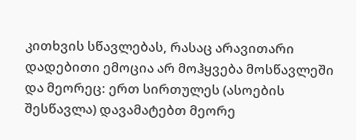კითხვის სწავლებას, რასაც არავითარი დადებითი ემოცია არ მოჰყვება მოსწავლეში და მეორეც: ერთ სირთულეს (ასოების შესწავლა) დავამატებთ მეორე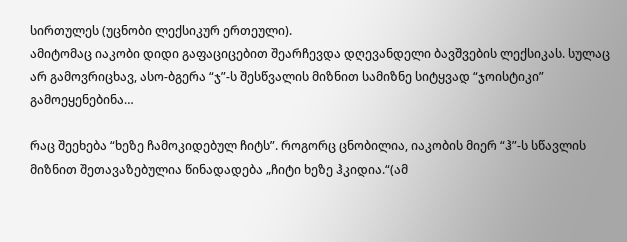სირთულეს (უცნობი ლექსიკურ ერთეული).
ამიტომაც იაკობი დიდი გაფაციცებით შეარჩევდა დღევანდელი ბავშვების ლექსიკას. სულაც არ გამოვრიცხავ, ასო-ბგერა “ჯ”-ს შესწვალის მიზნით სამიზნე სიტყვად “ჯოისტიკი” გამოეყენებინა…

რაც შეეხება “ხეზე ჩამოკიდებულ ჩიტს”. როგორც ცნობილია, იაკობის მიერ “ჰ”-ს სწავლის მიზნით შეთავაზებულია წინადადება „ჩიტი ხეზე ჰკიდია.“(ამ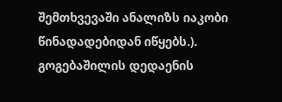შემთხვევაში ანალიზს იაკობი წინადადებიდან იწყებს.).
გოგებაშილის დედაენის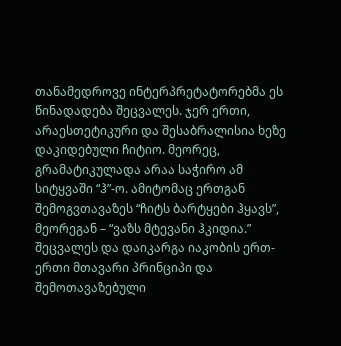თანამედროვე ინტერპრეტატორებმა ეს წინადადება შეცვალეს. ჯერ ერთი, არაესთეტიკური და შესაბრალისია ხეზე დაკიდებული ჩიტიო. მეორეც, გრამატიკულადა არაა საჭირო ამ სიტყვაში “ჰ”-ო. ამიტომაც ერთგან შემოგვთავაზეს “ჩიტს ბარტყები ჰყავს”, მეორეგან – “ვაზს მტევანი ჰკიდია.”
შეცვალეს და დაიკარგა იაკობის ერთ-ერთი მთავარი პრინციპი და შემოთავაზებული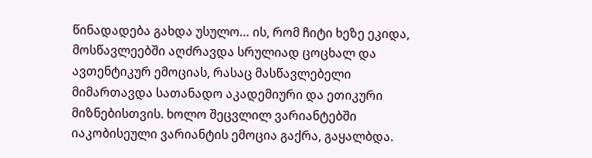წინადადება გახდა უსულო… ის, რომ ჩიტი ხეზე ეკიდა, მოსწავლეებში აღძრავდა სრულიად ცოცხალ და ავთენტიკურ ემოციას, რასაც მასწავლებელი მიმართავდა სათანადო აკადემიური და ეთიკური მიზნებისთვის. ხოლო შეცვლილ ვარიანტებში იაკობისეული ვარიანტის ემოცია გაქრა, გაყალბდა.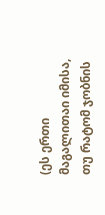(ეს ერთი მაგალითაი იმისა, თუ რატომ ჯობნის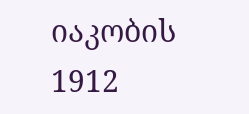იაკობის 1912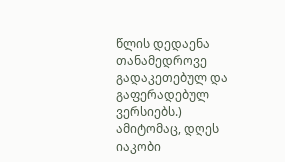წლის დედაენა თანამედროვე გადაკეთებულ და გაფერადებულ ვერსიებს.)
ამიტომაც, დღეს იაკობი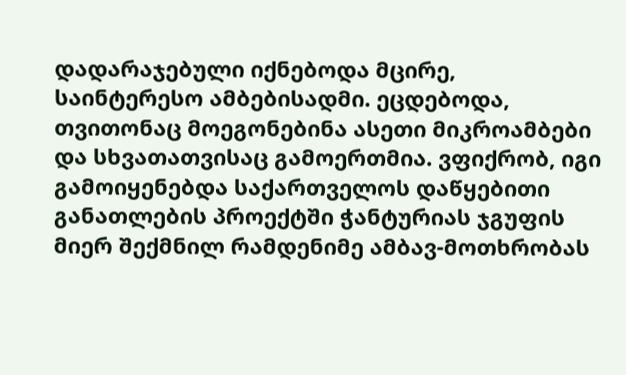დადარაჯებული იქნებოდა მცირე, საინტერესო ამბებისადმი. ეცდებოდა, თვითონაც მოეგონებინა ასეთი მიკროამბები და სხვათათვისაც გამოერთმია. ვფიქრობ, იგი გამოიყენებდა საქართველოს დაწყებითი განათლების პროექტში ჭანტურიას ჯგუფის მიერ შექმნილ რამდენიმე ამბავ-მოთხრობას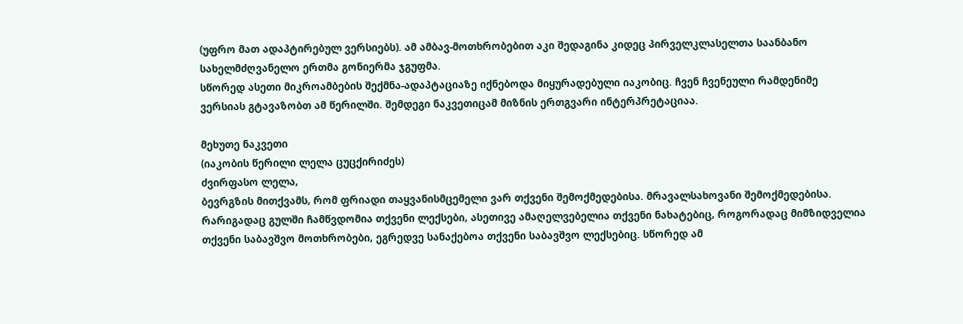(უფრო მათ ადაპტირებულ ვერსიებს). ამ ამბავ-მოთხრობებით აკი შედაგინა კიდეც პირველკლასელთა საანბანო სახელმძღვანელო ერთმა გონიერმა ჯგუფმა.
სწორედ ასეთი მიკროამბების შექმნა-ადაპტაციაზე იქნებოდა მიყურადებული იაკობიც. ჩვენ ჩვენეული რამდენიმე ვერსიას გტავაზობთ ამ წერილში. შემდეგი ნაკვეთიცამ მიზნის ერთგვარი ინტერპრეტაციაა.

მეხუთე ნაკვეთი
(იაკობის წერილი ლელა ცუცქირიძეს)
ძვირფასო ლელა,
ბევრგზის მითქვამს, რომ ფრიადი თაყვანისმცემელი ვარ თქვენი შემოქმედებისა. მრავალსახოვანი შემოქმედებისა. რარიგადაც გულში ჩამწვდომია თქვენი ლექსები, ასეთივე ამაღელვებელია თქვენი ნახატებიც, როგორადაც მიმზიდველია თქვენი საბავშვო მოთხრობები, ეგრედვე სანაქებოა თქვენი საბავშვო ლექსებიც. სწორედ ამ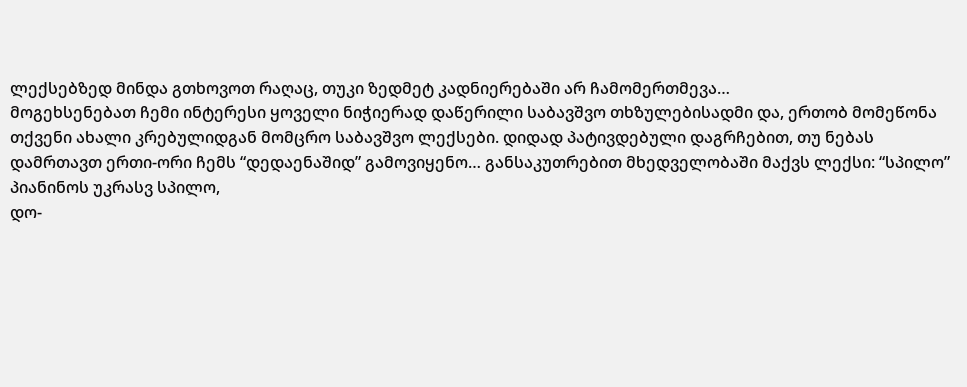ლექსებზედ მინდა გთხოვოთ რაღაც, თუკი ზედმეტ კადნიერებაში არ ჩამომერთმევა…
მოგეხსენებათ ჩემი ინტერესი ყოველი ნიჭიერად დაწერილი საბავშვო თხზულებისადმი და, ერთობ მომეწონა თქვენი ახალი კრებულიდგან მომცრო საბავშვო ლექსები. დიდად პატივდებული დაგრჩებით, თუ ნებას დამრთავთ ერთი-ორი ჩემს “დედაენაშიდ” გამოვიყენო… განსაკუთრებით მხედველობაში მაქვს ლექსი: “სპილო”
პიანინოს უკრასვ სპილო,
დო-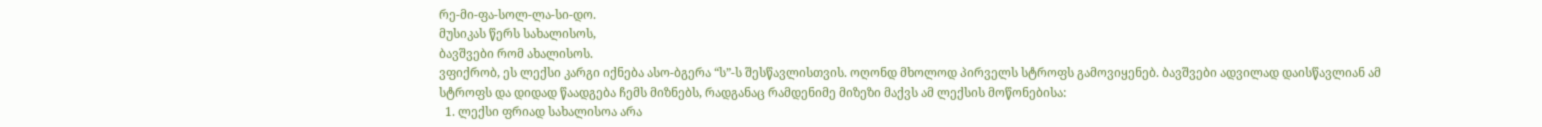რე-მი-ფა-სოლ-ლა-სი-დო.
მუსიკას წერს სახალისოს,
ბავშვები რომ ახალისოს.
ვფიქრობ, ეს ლექსი კარგი იქნება ასო-ბგერა “ს”-ს შესწავლისთვის. ოღონდ მხოლოდ პირველს სტროფს გამოვიყენებ. ბავშვები ადვილად დაისწავლიან ამ სტროფს და დიდად წაადგება ჩემს მიზნებს, რადგანაც რამდენიმე მიზეზი მაქვს ამ ლექსის მოწონებისა:
  1. ლექსი ფრიად სახალისოა არა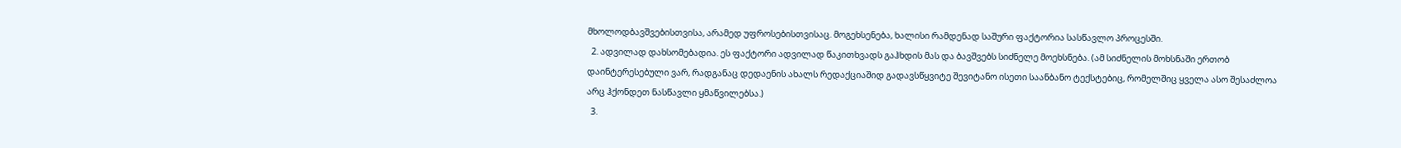მხოლოდბავშვებისთვისა, არამედ უფროსებისთვისაც. მოგეხსენება, ხალისი რამდენად საშური ფაქტორია სასწავლო პროცესში.
  2. ადვილად დახსომებადია. ეს ფაქტორი ადვილად წაკითხვადს გაჰხდის მას და ბავშვებს სიძნელე მოეხსნება. (ამ სიძნელის მოხსნაში ერთობ დაინტერესებული ვარ, რადგანაც დედაენის ახალს რედაქციაშიდ გადავსწყვიტე შევიტანო ისეთი საანბანო ტექსტებიც, რომელშიც ყველა ასო შესაძლოა არც ჰქონდეთ ნასწავლი ყმაწვილებსა.)
  3.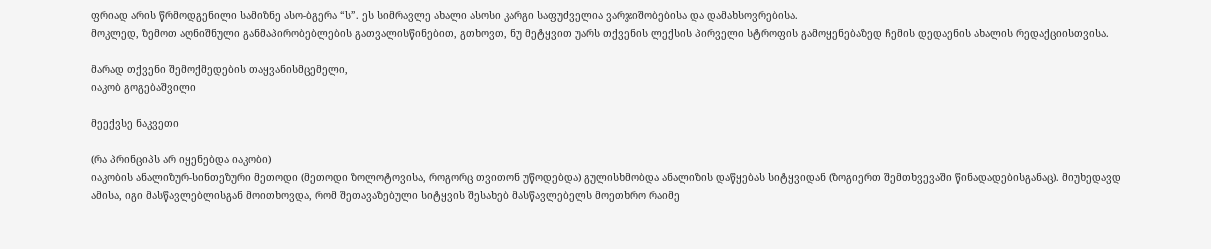ფრიად არის წრმოდგენილი სამიზნე ასო-ბგერა “ს”. ეს სიმრავლე ახალი ასოსი კარგი საფუძველია ვარჯიშობებისა და დამახსოვრებისა.
მოკლედ, ზემოთ აღნიშნული განმაპირობებლების გათვალისწინებით, გთხოვთ, ნუ მეტყვით უარს თქვენის ლექსის პირველი სტროფის გამოყენებაზედ ჩემის დედაენის ახალის რედაქციისთვისა.

მარად თქვენი შემოქმედების თაყვანისმცემელი,
იაკობ გოგებაშვილი

მეექვსე ნაკვეთი

(რა პრინციპს არ იყენებდა იაკობი)
იაკობის ანალიზურ-სინთეზური მეთოდი (მეთოდი ზოლოტოვისა, როგორც თვითონ უწოდებდა) გულისხმობდა ანალიზის დაწყებას სიტყვიდან (ზოგიერთ შემთხვევაში წინადადებისგანაც). მიუხედავდ ამისა, იგი მასწავლებლისგან მოითხოვდა, რომ შეთავაზებული სიტყვის შესახებ მასწავლებელს მოეთხრო რაიმე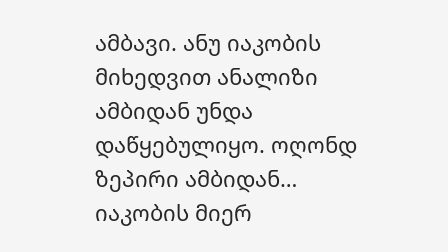ამბავი. ანუ იაკობის მიხედვით ანალიზი ამბიდან უნდა დაწყებულიყო. ოღონდ ზეპირი ამბიდან… იაკობის მიერ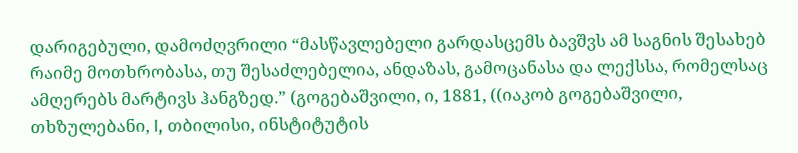დარიგებული, დამოძღვრილი “მასწავლებელი გარდასცემს ბავშვს ამ საგნის შესახებ რაიმე მოთხრობასა, თუ შესაძლებელია, ანდაზას, გამოცანასა და ლექსსა, რომელსაც ამღერებს მარტივს ჰანგზედ.” (გოგებაშვილი, ი, 1881, ((იაკობ გოგებაშვილი, თხზულებანი, I, თბილისი, ინსტიტუტის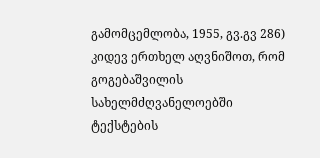გამომცემლობა, 1955, გვ.გვ 286)
კიდევ ერთხელ აღვნიშოთ, რომ გოგებაშვილის სახელმძღვანელოებში ტექსტების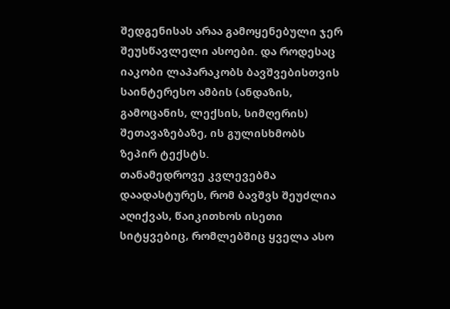შედგენისას არაა გამოყენებული ჯერ შეუსწავლელი ასოები. და როდესაც იაკობი ლაპარაკობს ბავშვებისთვის საინტერესო ამბის (ანდაზის, გამოცანის, ლექსის, სიმღერის) შეთავაზებაზე, ის გულისხმობს ზეპირ ტექსტს.
თანამედროვე კვლევებმა დაადასტურეს, რომ ბავშვს შეუძლია აღიქვას, წაიკითხოს ისეთი სიტყვებიც, რომლებშიც ყველა ასო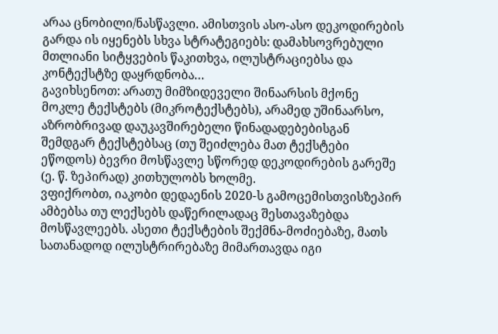არაა ცნობილი/ნასწავლი. ამისთვის ასო-ასო დეკოდირების გარდა ის იყენებს სხვა სტრატეგიებს: დამახსოვრებული მთლიანი სიტყვების წაკითხვა, ილუსტრაციებსა და კონტექსტზე დაყრდნობა…
გავიხსენოთ: არათუ მიმზიდეველი შინაარსის მქონე მოკლე ტექსტებს (მიკროტექსტებს), არამედ უშინაარსო, აზრობრივად დაუკავშირებელი წინადადებებისგან შემდგარ ტექსტებსაც (თუ შეიძლება მათ ტექსტები ეწოდოს) ბევრი მოსწავლე სწორედ დეკოდირების გარეშე (ე. წ. ზეპირად) კითხულობს ხოლმე.
ვფიქრობთ, იაკობი დედაენის 2020-ს გამოცემისთვისზეპირ ამბებსა თუ ლექსებს დაწერილადაც შესთავაზებდა მოსწავლეებს. ასეთი ტექსტების შექმნა-მოძიებაზე, მათს სათანადოდ ილუსტრირებაზე მიმართავდა იგი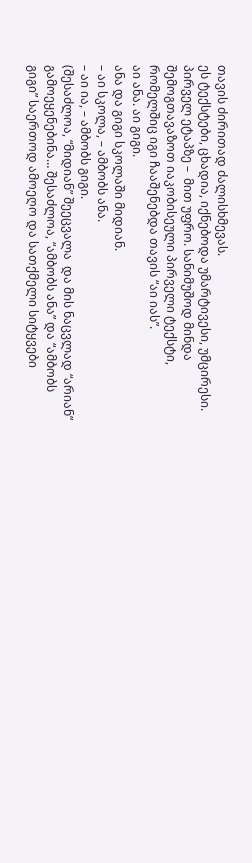თავის ძირითად ძალისხმევას.
ეს ტექსტები, ცხადია, იქნებოდა უმარტივესი, უმცირესი. პირველ ეტაპზე –  მით უფრო. სანიმუშოდ მინდა შემოგთავაზოთ იაკობისეული პირველი ტექსტი, რომელშიც იგი ჩააშენებდა თავის “აი იას”.
აი ანა. აი გიგი.
ანა და გიგი სკოლაში მიდიან.
– აი სკოლა, – ამბობს ანა.
– აი ია, – ამბობს გიგი.
(შესაძლოა, “მიდიან” შეეცვალა  და მის ნაცვლად “არიან” გამოეყენებინა… შესაძლოა, “ამბობს ანა” და “ამბობს გიგი” საერთოდ ამოეღო და სათქმელი სიტყვები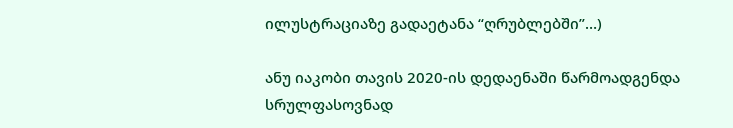ილუსტრაციაზე გადაეტანა “ღრუბლებში”…)

ანუ იაკობი თავის 2020-ის დედაენაში წარმოადგენდა სრულფასოვნად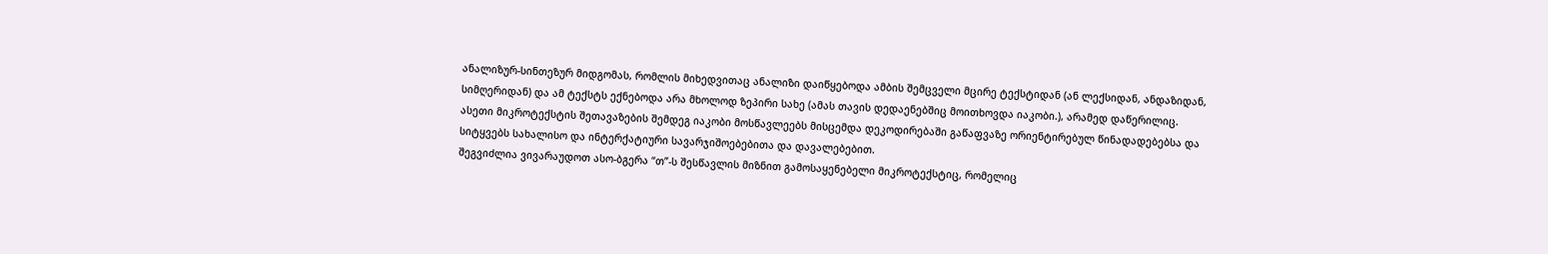ანალიზურ-სინთეზურ მიდგომას, რომლის მიხედვითაც ანალიზი დაიწყებოდა ამბის შემცველი მცირე ტექსტიდან (ან ლექსიდან, ანდაზიდან, სიმღერიდან) და ამ ტექსტს ექნებოდა არა მხოლოდ ზეპირი სახე (ამას თავის დედაენებშიც მოითხოვდა იაკობი.), არამედ დაწერილიც.
ასეთი მიკროტექსტის შეთავაზების შემდეგ იაკობი მოსწავლეებს მისცემდა დეკოდირებაში გაწაფვაზე ორიენტირებულ წინადადებებსა და სიტყვებს სახალისო და ინტერქატიური სავარჯიშოებებითა და დავალებებით.
შეგვიძლია ვივარაუდოთ ასო-ბგერა “თ”-ს შესწავლის მიზნით გამოსაყენებელი მიკროტექსტიც, რომელიც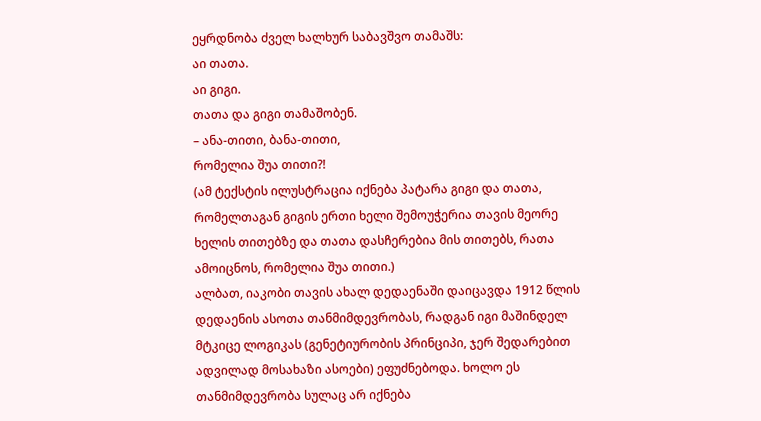ეყრდნობა ძველ ხალხურ საბავშვო თამაშს:
აი თათა.
აი გიგი.
თათა და გიგი თამაშობენ.
– ანა-თითი, ბანა-თითი,
რომელია შუა თითი?!
(ამ ტექსტის ილუსტრაცია იქნება პატარა გიგი და თათა, რომელთაგან გიგის ერთი ხელი შემოუჭერია თავის მეორე ხელის თითებზე და თათა დასჩერებია მის თითებს, რათა ამოიცნოს, რომელია შუა თითი.)
ალბათ, იაკობი თავის ახალ დედაენაში დაიცავდა 1912 წლის დედაენის ასოთა თანმიმდევრობას, რადგან იგი მაშინდელ მტკიცე ლოგიკას (გენეტიურობის პრინციპი, ჯერ შედარებით ადვილად მოსახაზი ასოები) ეფუძნებოდა. ხოლო ეს თანმიმდევრობა სულაც არ იქნება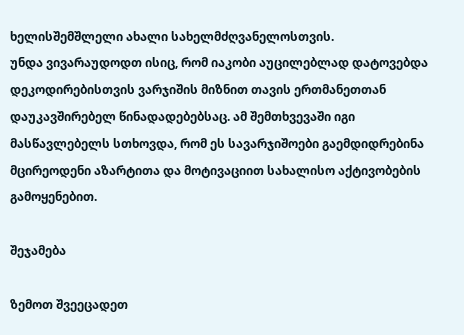ხელისშემშლელი ახალი სახელმძღვანელოსთვის.
უნდა ვივარაუდოდთ ისიც, რომ იაკობი აუცილებლად დატოვებდა დეკოდირებისთვის ვარჯიშის მიზნით თავის ერთმანეთთან დაუკავშირებელ წინადადებებსაც. ამ შემთხვევაში იგი მასწავლებელს სთხოვდა, რომ ეს სავარჯიშოები გაემდიდრებინა მცირეოდენი აზარტითა და მოტივაციით სახალისო აქტივობების გამოყენებით.

შეჯამება

ზემოთ შვეეცადეთ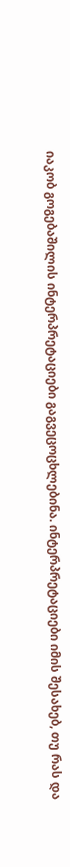იაკობ გოგებაშილის ინტერპრეტაციები გაგვეცოცხლებინა. ინტერპრეტაციები იმის შესახებ, თუ რას და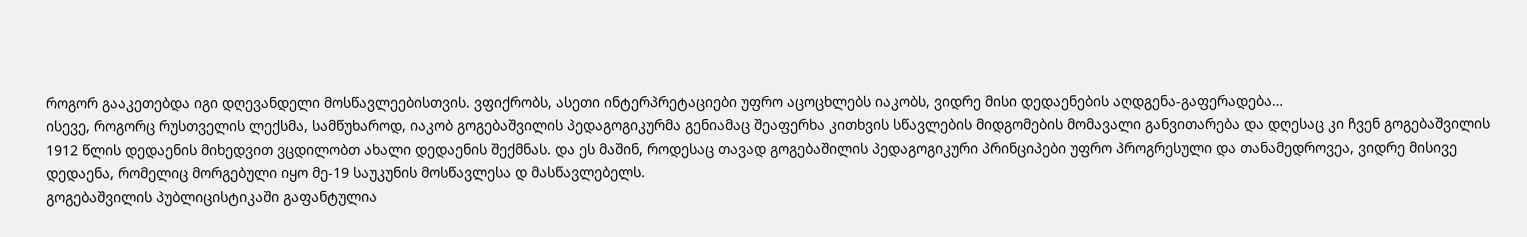როგორ გააკეთებდა იგი დღევანდელი მოსწავლეებისთვის. ვფიქრობს, ასეთი ინტერპრეტაციები უფრო აცოცხლებს იაკობს, ვიდრე მისი დედაენების აღდგენა-გაფერადება…
ისევე, როგორც რუსთველის ლექსმა, სამწუხაროდ, იაკობ გოგებაშვილის პედაგოგიკურმა გენიამაც შეაფერხა კითხვის სწავლების მიდგომების მომავალი განვითარება და დღესაც კი ჩვენ გოგებაშვილის 1912 წლის დედაენის მიხედვით ვცდილობთ ახალი დედაენის შექმნას. და ეს მაშინ, როდესაც თავად გოგებაშილის პედაგოგიკური პრინციპები უფრო პროგრესული და თანამედროვეა, ვიდრე მისივე დედაენა, რომელიც მორგებული იყო მე-19 საუკუნის მოსწავლესა დ მასწავლებელს.
გოგებაშვილის პუბლიცისტიკაში გაფანტულია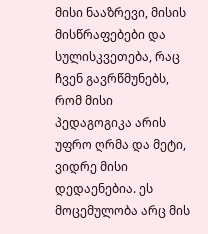მისი ნააზრევი, მისის მისწრაფებები და სულისკვეთება, რაც ჩვენ გავრწმუნებს, რომ მისი პედაგოგიკა არის უფრო ღრმა და მეტი, ვიდრე მისი დედაენებია. ეს მოცემულობა არც მის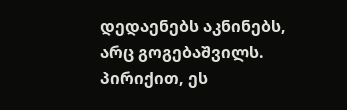დედაენებს აკნინებს, არც გოგებაშვილს. პირიქით, ეს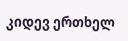კიდევ ერთხელ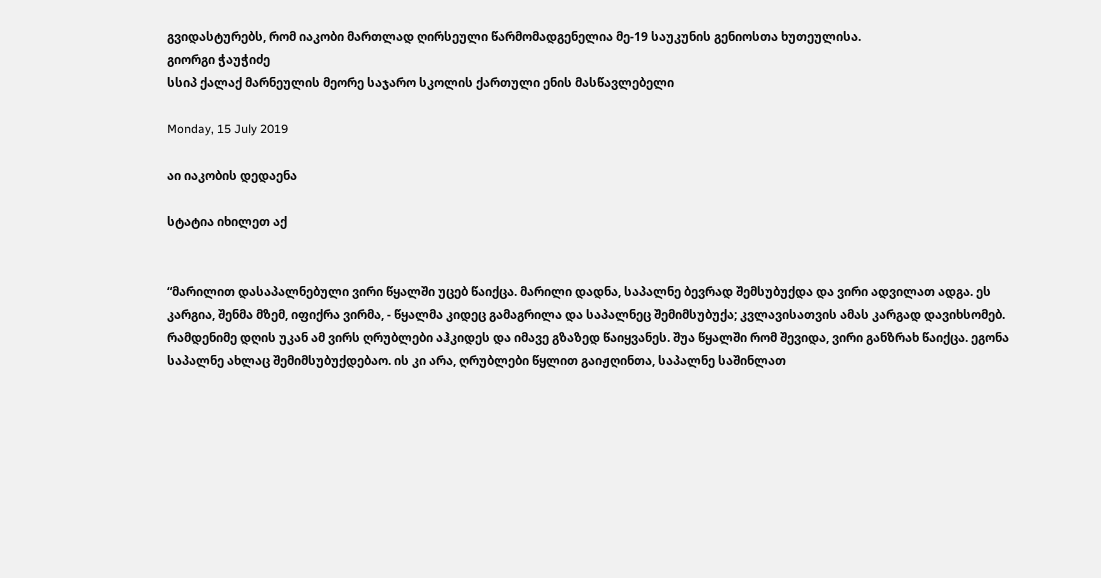გვიდასტურებს, რომ იაკობი მართლად ღირსეული წარმომადგენელია მე-19 საუკუნის გენიოსთა ხუთეულისა.
გიორგი ჭაუჭიძე
სსიპ ქალაქ მარნეულის მეორე საჯარო სკოლის ქართული ენის მასწავლებელი

Monday, 15 July 2019

აი იაკობის დედაენა

სტატია იხილეთ აქ


“მარილით დასაპალნებული ვირი წყალში უცებ წაიქცა. მარილი დადნა, საპალნე ბევრად შემსუბუქდა და ვირი ადვილათ ადგა. ეს კარგია, შენმა მზემ, იფიქრა ვირმა, - წყალმა კიდეც გამაგრილა და საპალნეც შემიმსუბუქა; კვლავისათვის ამას კარგად დავიხსომებ. რამდენიმე დღის უკან ამ ვირს ღრუბლები აჰკიდეს და იმავე გზაზედ წაიყვანეს. შუა წყალში რომ შევიდა, ვირი განზრახ წაიქცა. ეგონა საპალნე ახლაც შემიმსუბუქდებაო. ის კი არა, ღრუბლები წყლით გაიჟღინთა, საპალნე საშინლათ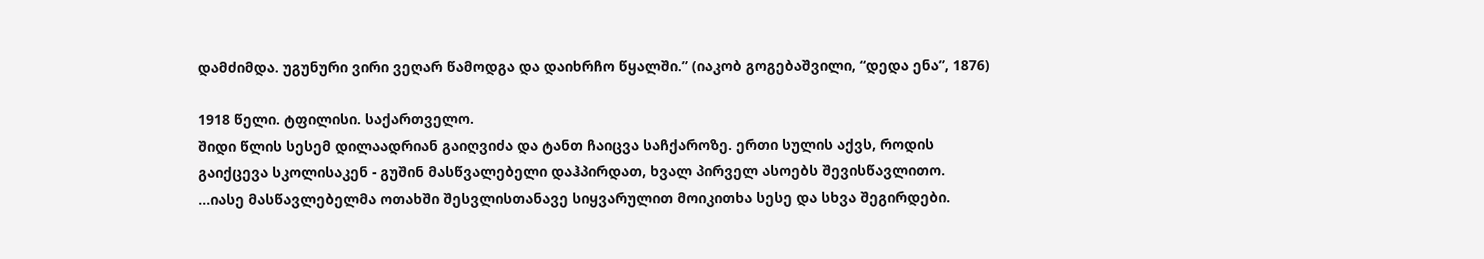დამძიმდა. უგუნური ვირი ვეღარ წამოდგა და დაიხრჩო წყალში.” (იაკობ გოგებაშვილი, “დედა ენა”, 1876)

1918 წელი. ტფილისი. საქართველო.
შიდი წლის სესემ დილაადრიან გაიღვიძა და ტანთ ჩაიცვა საჩქაროზე. ერთი სულის აქვს, როდის გაიქცევა სკოლისაკენ - გუშინ მასწვალებელი დაჰპირდათ, ხვალ პირველ ასოებს შევისწავლითო.
...იასე მასწავლებელმა ოთახში შესვლისთანავე სიყვარულით მოიკითხა სესე და სხვა შეგირდები.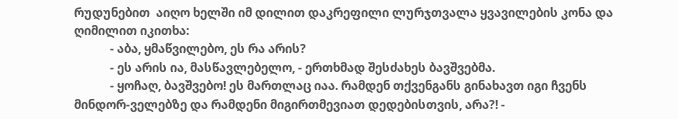რუდუნებით  აიღო ხელში იმ დილით დაკრეფილი ლურჯთვალა ყვავილების კონა და ღიმილით იკითხა:
            - აბა, ყმაწვილებო, ეს რა არის?
            - ეს არის ია, მასწავლებელო, - ერთხმად შესძახეს ბავშვებმა.
            - ყოჩაღ, ბავშვებო! ეს მართლაც იაა. რამდენ თქვენგანს გინახავთ იგი ჩვენს მინდორ-ველებზე და რამდენი მიგირთმევიათ დედებისთვის, არა?! -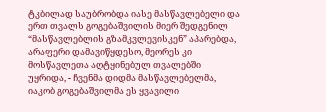ტკბილად საუბრობდა იასე მასწავლებელი და ერთ თვალს გოგებაშვილის მიერ შედგენილ “მასწავლებლის გზამკვლევისკენ” აპარებდა, არაფერი დამავიწყდესო, მეორეს კი მოსწავლეთა აღტყინებულ თვალებში უყრიდა, - ჩვენმა დიდმა მასწავლებელმა, იაკობ გოგებაშვილმა ეს ყვავილი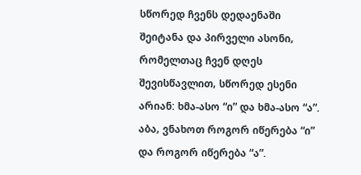სწორედ ჩვენს დედაენაში შეიტანა და პირველი ასონი, რომელთაც ჩვენ დღეს შევისწავლით, სწორედ ესენი არიან: ხმა-ასო “ი” და ხმა-ასო “ა”. აბა, ვნახოთ როგორ იწერება “ი” და როგორ იწერება “ა”.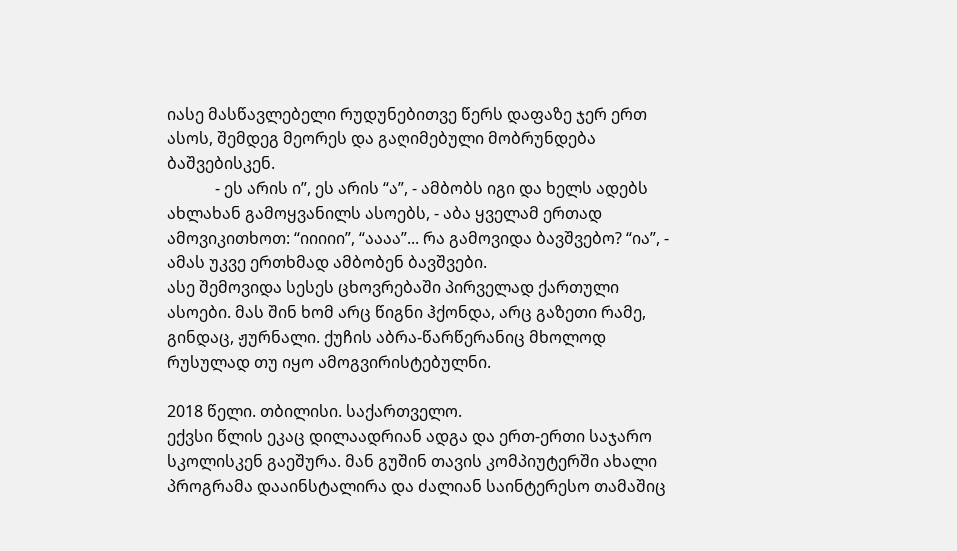იასე მასწავლებელი რუდუნებითვე წერს დაფაზე ჯერ ერთ ასოს, შემდეგ მეორეს და გაღიმებული მობრუნდება ბაშვებისკენ.
            - ეს არის ი”, ეს არის “ა”, - ამბობს იგი და ხელს ადებს ახლახან გამოყვანილს ასოებს, - აბა ყველამ ერთად ამოვიკითხოთ: “იიიიი”, “აააა”... რა გამოვიდა ბავშვებო? “ია”, - ამას უკვე ერთხმად ამბობენ ბავშვები.
ასე შემოვიდა სესეს ცხოვრებაში პირველად ქართული ასოები. მას შინ ხომ არც წიგნი ჰქონდა, არც გაზეთი რამე, გინდაც, ჟურნალი. ქუჩის აბრა-წარწერანიც მხოლოდ რუსულად თუ იყო ამოგვირისტებულნი.

2018 წელი. თბილისი. საქართველო.
ექვსი წლის ეკაც დილაადრიან ადგა და ერთ-ერთი საჯარო სკოლისკენ გაეშურა. მან გუშინ თავის კომპიუტერში ახალი პროგრამა დააინსტალირა და ძალიან საინტერესო თამაშიც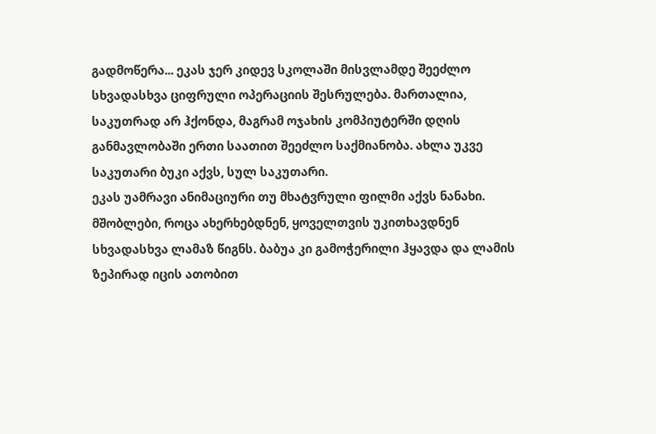გადმოწერა... ეკას ჯერ კიდევ სკოლაში მისვლამდე შეეძლო სხვადასხვა ციფრული ოპერაციის შესრულება. მართალია, საკუთრად არ ჰქონდა, მაგრამ ოჯახის კომპიუტერში დღის განმავლობაში ერთი საათით შეეძლო საქმიანობა. ახლა უკვე საკუთარი ბუკი აქვს, სულ საკუთარი.
ეკას უამრავი ანიმაციური თუ მხატვრული ფილმი აქვს ნანახი. მშობლები, როცა ახერხებდნენ, ყოველთვის უკითხავდნენ სხვადასხვა ლამაზ წიგნს. ბაბუა კი გამოჭერილი ჰყავდა და ლამის ზეპირად იცის ათობით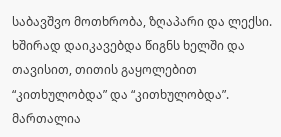საბავშვო მოთხრობა, ზღაპარი და ლექსი. ხშირად დაიკავებდა წიგნს ხელში და თავისით, თითის გაყოლებით “კითხულობდა” და “კითხულობდა”. მართალია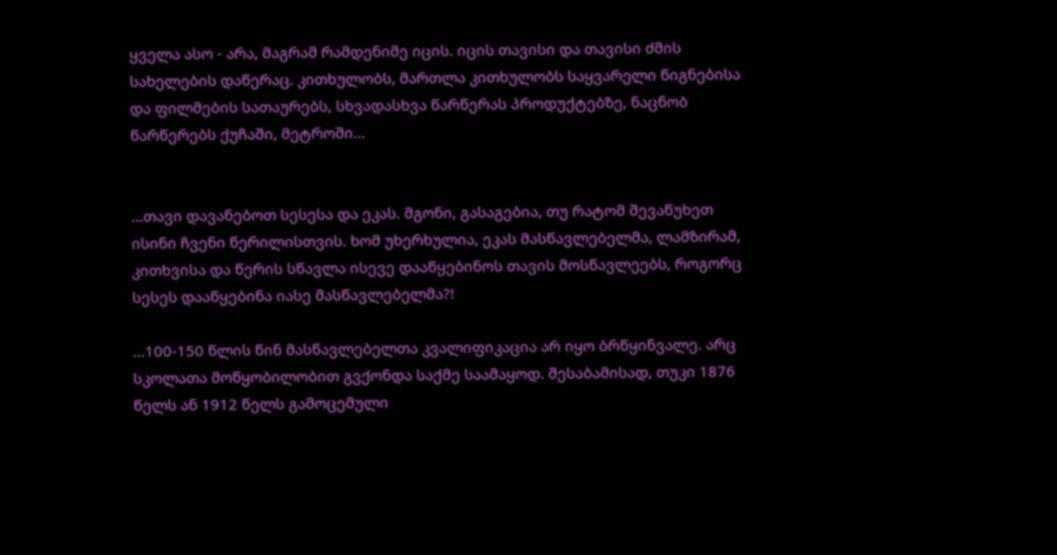ყველა ასო - არა, მაგრამ რამდენიმე იცის. იცის თავისი და თავისი ძმის სახელების დაწერაც. კითხულობს, მართლა კითხულობს საყვარელი წიგნებისა და ფილმების სათაურებს, სხვადასხვა წარწერას პროდუქტებზე, ნაცნობ წარწერებს ქუჩაში, მეტროში...


...თავი დავანებოთ სესესა და ეკას. მგონი, გასაგებია, თუ რატომ შევაწუხეთ ისინი ჩვენი წერილისთვის. ხომ უხერხულია, ეკას მასწავლებელმა, ლამზირამ, კითხვისა და წერის სწავლა ისევე დააწყებინოს თავის მოსწავლეებს, როგორც სესეს დააწყებინა იასე მასწავლებელმა?!

...100-150 წლის წინ მასწავლებელთა კვალიფიკაცია არ იყო ბრწყინვალე. არც სკოლათა მოწყობილობით გვქონდა საქმე საამაყოდ. შესაბამისად, თუკი 1876 წელს ან 1912 წელს გამოცემული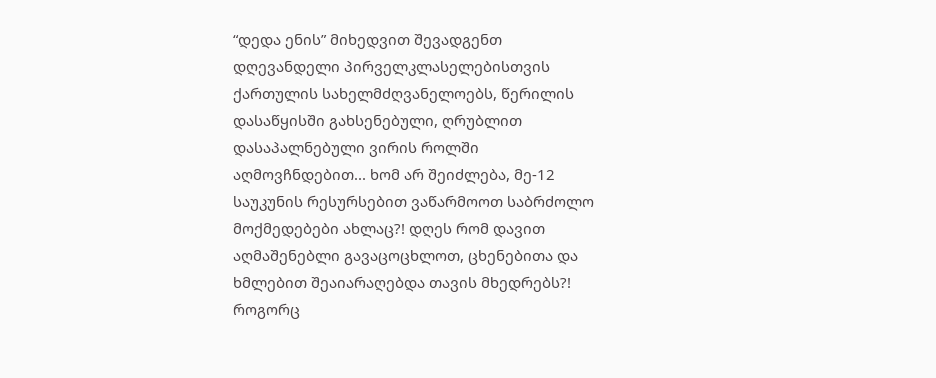“დედა ენის” მიხედვით შევადგენთ დღევანდელი პირველკლასელებისთვის ქართულის სახელმძღვანელოებს, წერილის დასაწყისში გახსენებული, ღრუბლით დასაპალნებული ვირის როლში აღმოვჩნდებით... ხომ არ შეიძლება, მე-12 საუკუნის რესურსებით ვაწარმოოთ საბრძოლო მოქმედებები ახლაც?! დღეს რომ დავით აღმაშენებლი გავაცოცხლოთ, ცხენებითა და ხმლებით შეაიარაღებდა თავის მხედრებს?! როგორც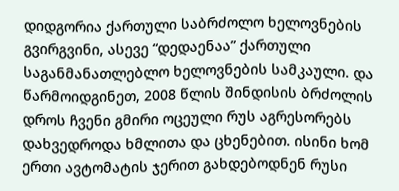დიდგორია ქართული საბრძოლო ხელოვნების გვირგვინი, ასევე “დედაენაა” ქართული საგანმანათლებლო ხელოვნების სამკაული. და წარმოიდგინეთ, 2008 წლის შინდისის ბრძოლის დროს ჩვენი გმირი ოცეული რუს აგრესორებს დახვედროდა ხმლითა და ცხენებით. ისინი ხომ ერთი ავტომატის ჯერით გახდებოდნენ რუსი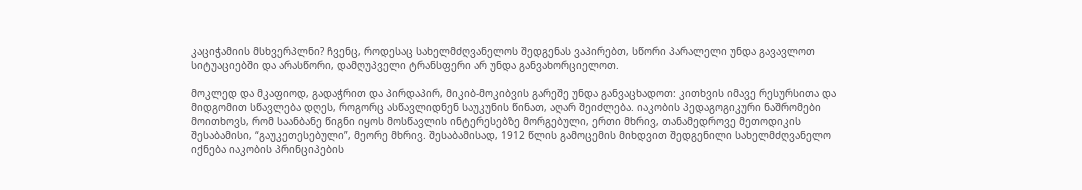კაციჭამიის მსხვერპლნი? ჩვენც, როდესაც სახელმძღვანელოს შედგენას ვაპირებთ, სწორი პარალელი უნდა გავავლოთ სიტუაციებში და არასწორი, დამღუპველი ტრანსფერი არ უნდა განვახორციელოთ.

მოკლედ და მკაფიოდ, გადაჭრით და პირდაპირ, მიკიბ-მოკიბვის გარეშე უნდა განვაცხადოთ: კითხვის იმავე რესურსითა და მიდგომით სწავლება დღეს, როგორც ასწავლიდნენ საუკუნის წინათ, აღარ შეიძლება. იაკობის პედაგოგიკური ნაშრომები მოითხოვს, რომ საანბანე წიგნი იყოს მოსწავლის ინტერესებზე მორგებული, ერთი მხრივ, თანამედროვე მეთოდიკის შესაბამისი, “გაუკეთესებული”, მეორე მხრივ. შესაბამისად, 1912 წლის გამოცემის მიხდვით შედგენილი სახელმძღვანელო იქნება იაკობის პრინციპების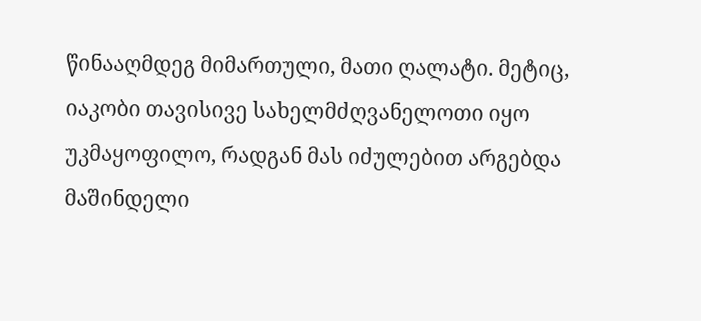წინააღმდეგ მიმართული, მათი ღალატი. მეტიც, იაკობი თავისივე სახელმძღვანელოთი იყო უკმაყოფილო, რადგან მას იძულებით არგებდა მაშინდელი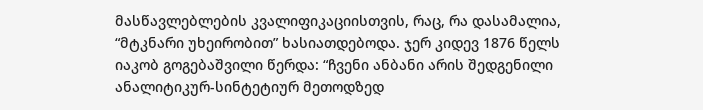მასწავლებლების კვალიფიკაციისთვის, რაც, რა დასამალია, “მტკნარი უხეირობით” ხასიათდებოდა. ჯერ კიდევ 1876 წელს იაკობ გოგებაშვილი წერდა: “ჩვენი ანბანი არის შედგენილი ანალიტიკურ-სინტეტიურ მეთოდზედ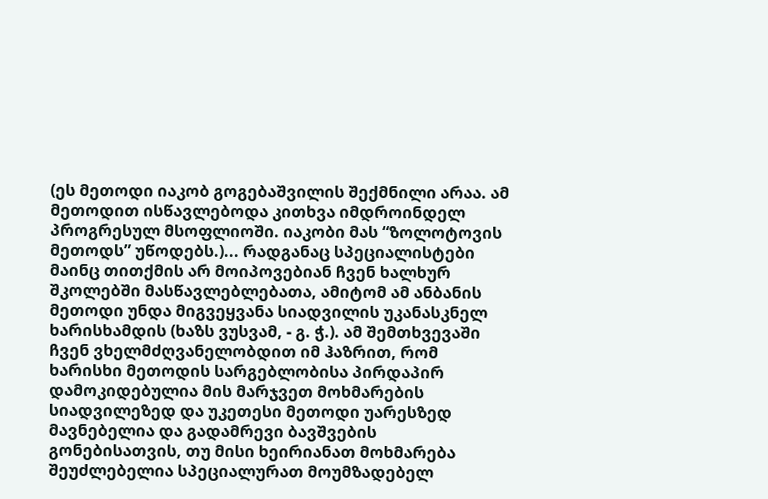(ეს მეთოდი იაკობ გოგებაშვილის შექმნილი არაა. ამ მეთოდით ისწავლებოდა კითხვა იმდროინდელ პროგრესულ მსოფლიოში. იაკობი მას “ზოლოტოვის მეთოდს” უწოდებს.)... რადგანაც სპეციალისტები მაინც თითქმის არ მოიპოვებიან ჩვენ ხალხურ შკოლებში მასწავლებლებათა, ამიტომ ამ ანბანის მეთოდი უნდა მიგვეყვანა სიადვილის უკანასკნელ ხარისხამდის (ხაზს ვუსვამ, - გ. ჭ.). ამ შემთხვევაში ჩვენ ვხელმძღვანელობდით იმ ჰაზრით, რომ ხარისხი მეთოდის სარგებლობისა პირდაპირ დამოკიდებულია მის მარჯვეთ მოხმარების სიადვილეზედ და უკეთესი მეთოდი უარესზედ მავნებელია და გადამრევი ბავშვების გონებისათვის, თუ მისი ხეირიანათ მოხმარება შეუძლებელია სპეციალურათ მოუმზადებელ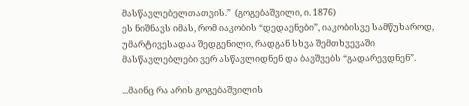მასწავლებელთათვის.”  (გოგებაშვილი, ი. 1876)
ეს ნიშნავს იმას, რომ იაკობის “დედაენები”, იაკობისვე სამწუხაროდ, უმარტივესადაა შედგენილი, რადგან სხვა შემთხვევაში მასწავლებლები ვერ ასწავლიდნენ და ბავშვებს “გადარევდნენ”.

...მაინც რა არის გოგებაშვილის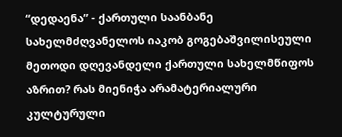“დედაენა” - ქართული საანბანე სახელმძღვანელოს იაკობ გოგებაშვილისეული მეთოდი დღევანდელი ქართული სახელმწიფოს აზრით? რას მიენიჭა არამატერიალური კულტურული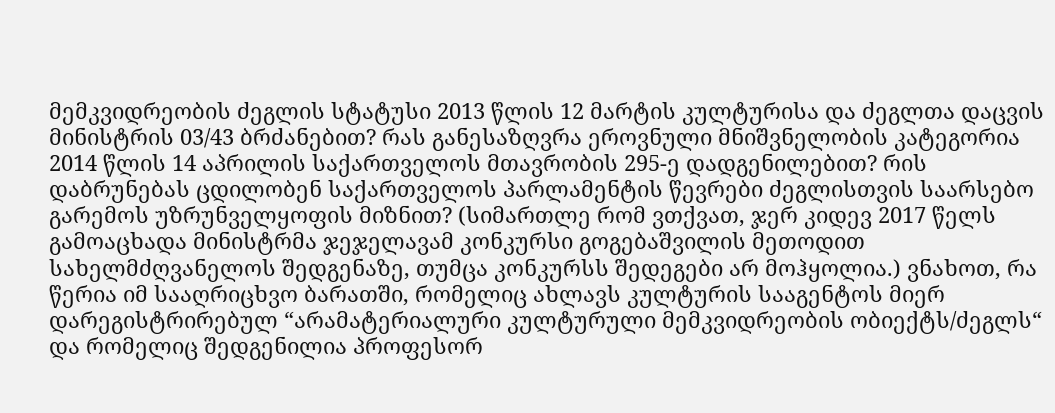მემკვიდრეობის ძეგლის სტატუსი 2013 წლის 12 მარტის კულტურისა და ძეგლთა დაცვის მინისტრის 03/43 ბრძანებით? რას განესაზღვრა ეროვნული მნიშვნელობის კატეგორია 2014 წლის 14 აპრილის საქართველოს მთავრობის 295-ე დადგენილებით? რის დაბრუნებას ცდილობენ საქართველოს პარლამენტის წევრები ძეგლისთვის საარსებო გარემოს უზრუნველყოფის მიზნით? (სიმართლე რომ ვთქვათ, ჯერ კიდევ 2017 წელს გამოაცხადა მინისტრმა ჯეჯელავამ კონკურსი გოგებაშვილის მეთოდით სახელმძღვანელოს შედგენაზე, თუმცა კონკურსს შედეგები არ მოჰყოლია.) ვნახოთ, რა წერია იმ სააღრიცხვო ბარათში, რომელიც ახლავს კულტურის სააგენტოს მიერ დარეგისტრირებულ “არამატერიალური კულტურული მემკვიდრეობის ობიექტს/ძეგლს“ და რომელიც შედგენილია პროფესორ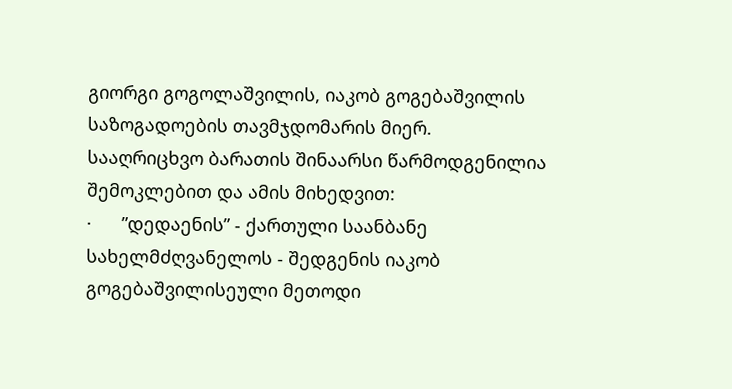გიორგი გოგოლაშვილის, იაკობ გოგებაშვილის საზოგადოების თავმჯდომარის მიერ. სააღრიცხვო ბარათის შინაარსი წარმოდგენილია შემოკლებით და ამის მიხედვით:
·      ”დედაენის” - ქართული საანბანე სახელმძღვანელოს - შედგენის იაკობ გოგებაშვილისეული მეთოდი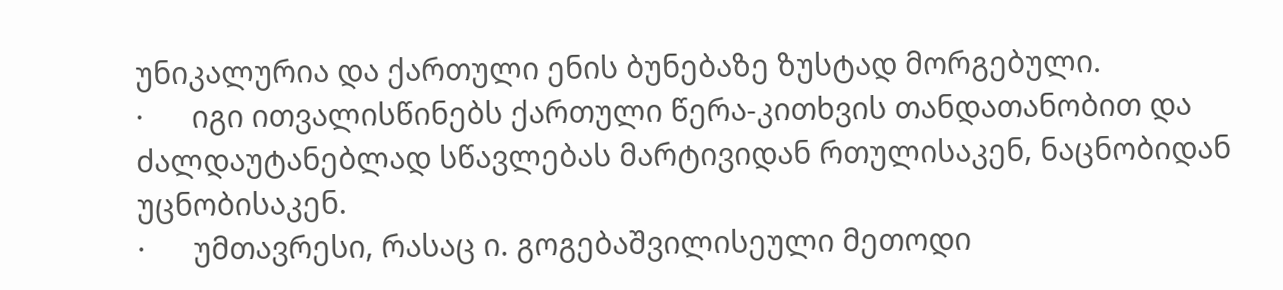უნიკალურია და ქართული ენის ბუნებაზე ზუსტად მორგებული.
·      იგი ითვალისწინებს ქართული წერა-კითხვის თანდათანობით და ძალდაუტანებლად სწავლებას მარტივიდან რთულისაკენ, ნაცნობიდან უცნობისაკენ.
·      უმთავრესი, რასაც ი. გოგებაშვილისეული მეთოდი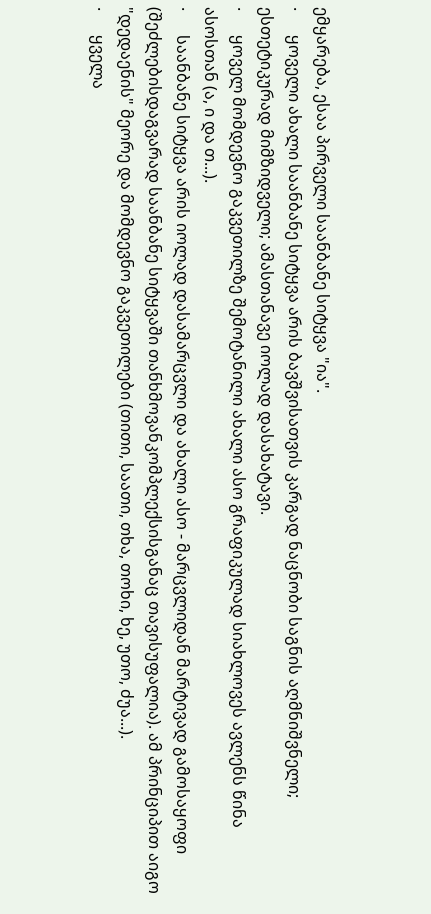ემყარება, ესაა პირველი საანბანე სიტყვა "ია".
·      ყოველი ახალი საანბანე სიტყვა არის ბავშვისათვის კარგად ნაცნობი საგნის აღმნიშვნელი; ესთეტიკურად მიმზიდველი; ამასთანავე იოლად დასახატავი.
·      ყოველ მომდევნო გაკვეთილზე შემოტანილი ახალი ასო გრაფიკულად სიახლოვეს ავლენს წინა ასოსთან (ა, ი და თ...).
·      საანბანე სიტყვა არის იოლად დასამარცვლი და ახალი ასო - მარცვლიდან მარტივად გამოსაყოფი (შეძლებისდაგვარად საანბანე სიტყვაში თანხმოვანკომპლექსისგანაც თავისუფალია). ამ პრინციპით აიგო "დედაენის" მეორე და მომდევნო გაკვეთილები (თითი, საათი, თხა, თოხი, ხე, უთო, ძუა...).
·      ყველა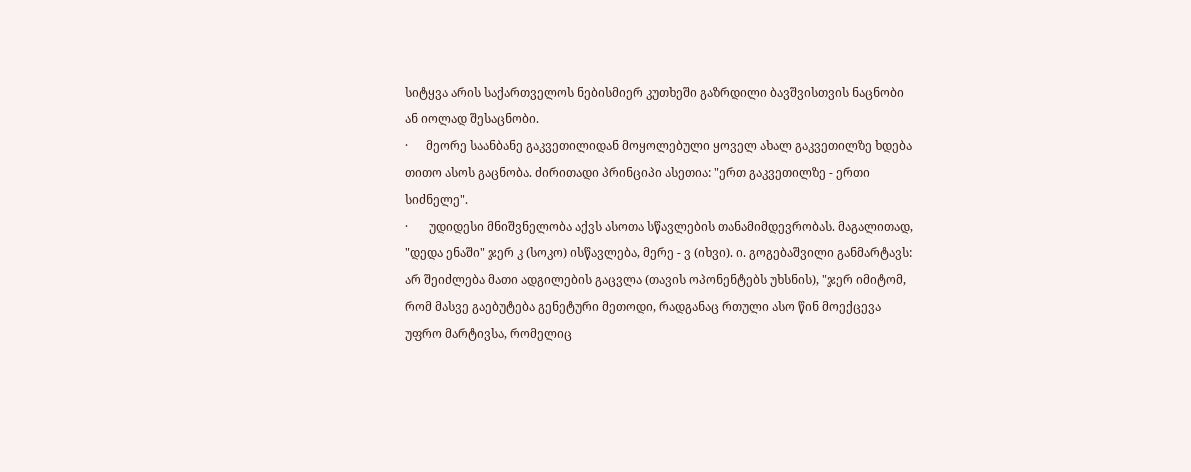სიტყვა არის საქართველოს ნებისმიერ კუთხეში გაზრდილი ბავშვისთვის ნაცნობი ან იოლად შესაცნობი.
·      მეორე საანბანე გაკვეთილიდან მოყოლებული ყოველ ახალ გაკვეთილზე ხდება თითო ასოს გაცნობა. ძირითადი პრინციპი ასეთია: "ერთ გაკვეთილზე - ერთი სიძნელე".
·       უდიდესი მნიშვნელობა აქვს ასოთა სწავლების თანამიმდევრობას. მაგალითად, "დედა ენაში" ჯერ კ (სოკო) ისწავლება, მერე - ვ (იხვი). ი. გოგებაშვილი განმარტავს: არ შეიძლება მათი ადგილების გაცვლა (თავის ოპონენტებს უხსნის), "ჯერ იმიტომ, რომ მასვე გაებუტება გენეტური მეთოდი, რადგანაც რთული ასო წინ მოექცევა უფრო მარტივსა, რომელიც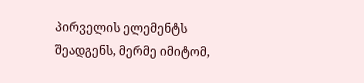პირველის ელემენტს შეადგენს, მერმე იმიტომ,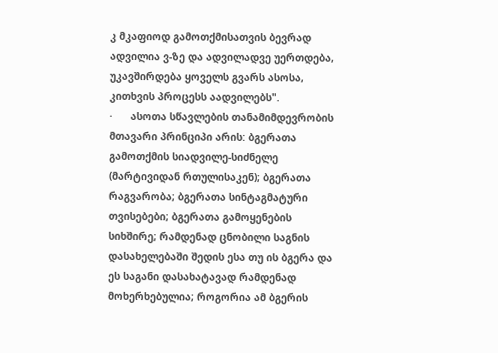კ მკაფიოდ გამოთქმისათვის ბევრად ადვილია ვ-ზე და ადვილადვე უერთდება, უკავშირდება ყოველს გვარს ასოსა, კითხვის პროცესს აადვილებს".
·      ასოთა სწავლების თანამიმდევრობის მთავარი პრინციპი არის: ბგერათა გამოთქმის სიადვილე-სიძნელე (მარტივიდან რთულისაკენ); ბგერათა რაგვარობა; ბგერათა სინტაგმატური თვისებები; ბგერათა გამოყენების სიხშირე; რამდენად ცნობილი საგნის დასახელებაში შედის ესა თუ ის ბგერა და ეს საგანი დასახატავად რამდენად მოხერხებულია; როგორია ამ ბგერის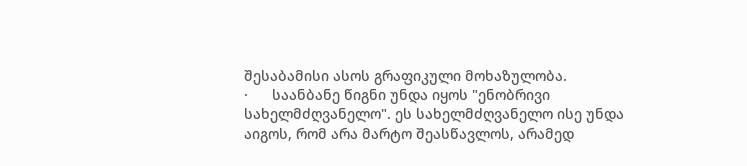შესაბამისი ასოს გრაფიკული მოხაზულობა.
·      საანბანე წიგნი უნდა იყოს "ენობრივი სახელმძღვანელო". ეს სახელმძღვანელო ისე უნდა აიგოს, რომ არა მარტო შეასწავლოს, არამედ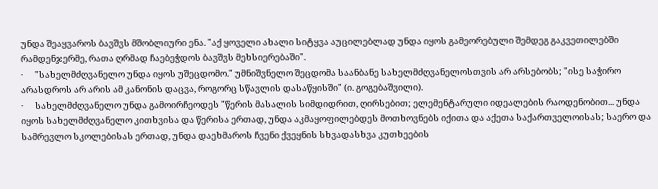უნდა შეაყვაროს ბავშვს მშობლიური ენა. "აქ ყოველი ახალი სიტყვა აუცილებლად უნდა იყოს გამეორებული შემდეგ გაკვეთილებში რამდენჯერმე, რათა ღრმად ჩაებეჭდოს ბავშვს მეხსიერებაში".
·      "სახელმძღვანელო უნდა იყოს უშეცდომო." უმნიშვნელო შეცდომა საანბანე სახელმძღვანელოსთვის არ არსებობს; "ისე საჭირო არასდროს არ არის ამ კანონის დაცვა, როგორც სწავლის დასაწყისში" (ი. გოგებაშვილი).
·      სახელმძღვანელო უნდა გამოირჩეოდეს "წერის მასალის სიმდიდრით, ღირსებით; ელემენტარული იდეალების რაოდენობით... უნდა იყოს სახელმძღვანელო კითხვისა და წერისა ერთად, უნდა აკმაყოფილებდეს მოთხოვნებს იქითა და აქეთა საქართველოისას; საერო და სამრევლო სკოლებისას ერთად, უნდა დაეხმაროს ჩვენი ქვეყნის სხვადასხვა კუთხეების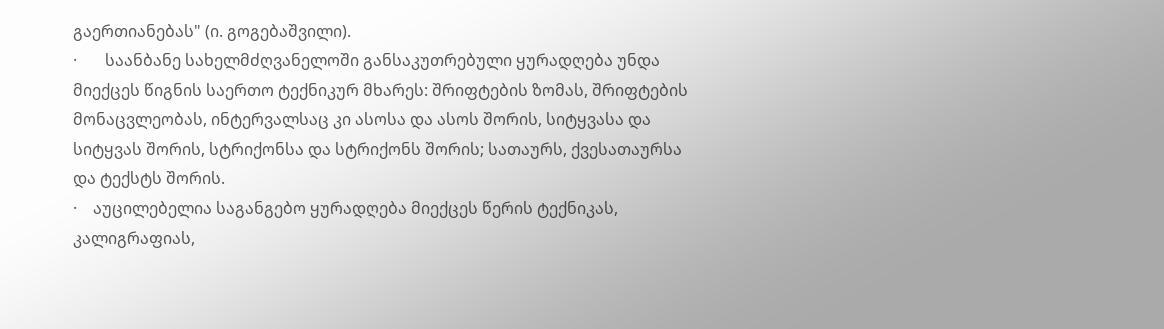გაერთიანებას" (ი. გოგებაშვილი).
·       საანბანე სახელმძღვანელოში განსაკუთრებული ყურადღება უნდა მიექცეს წიგნის საერთო ტექნიკურ მხარეს: შრიფტების ზომას, შრიფტების მონაცვლეობას, ინტერვალსაც კი ასოსა და ასოს შორის, სიტყვასა და სიტყვას შორის, სტრიქონსა და სტრიქონს შორის; სათაურს, ქვესათაურსა და ტექსტს შორის.
·    აუცილებელია საგანგებო ყურადღება მიექცეს წერის ტექნიკას, კალიგრაფიას,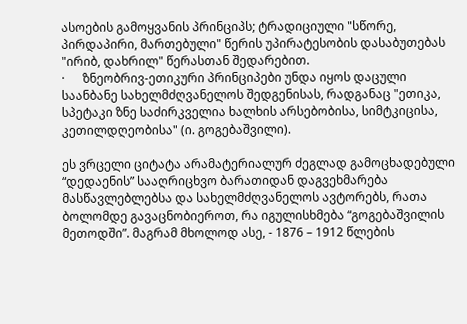ასოების გამოყვანის პრინციპს; ტრადიციული "სწორე, პირდაპირი, მართებული" წერის უპირატესობის დასაბუთებას "ირიბ, დახრილ" წერასთან შედარებით.
·      ზნეობრივ-ეთიკური პრინციპები უნდა იყოს დაცული საანბანე სახელმძღვანელოს შედგენისას, რადგანაც "ეთიკა, სპეტაკი ზნე საძირკველია ხალხის არსებობისა, სიმტკიცისა, კეთილდღეობისა" (ი. გოგებაშვილი).

ეს ვრცელი ციტატა არამატერიალურ ძეგლად გამოცხადებული “დედაენის” სააღრიცხვო ბარათიდან დაგვეხმარება მასწავლებლებსა და სახელმძღვანელოს ავტორებს, რათა ბოლომდე გავაცნობიეროთ, რა იგულისხმება “გოგებაშვილის მეთოდში”. მაგრამ მხოლოდ ასე, - 1876 – 1912 წლების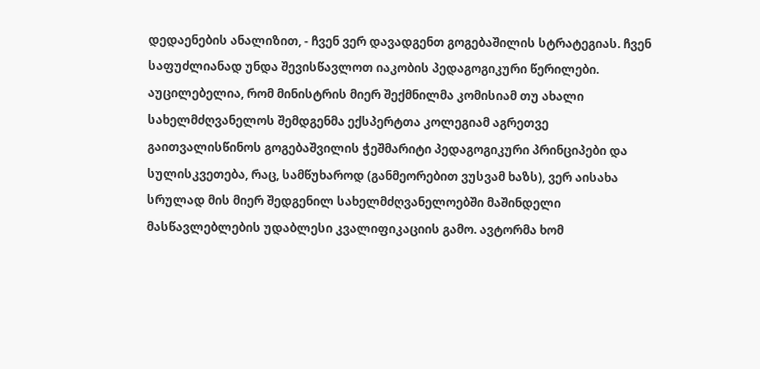დედაენების ანალიზით, - ჩვენ ვერ დავადგენთ გოგებაშილის სტრატეგიას. ჩვენ საფუძლიანად უნდა შევისწავლოთ იაკობის პედაგოგიკური წერილები. აუცილებელია, რომ მინისტრის მიერ შექმნილმა კომისიამ თუ ახალი სახელმძღვანელოს შემდგენმა ექსპერტთა კოლეგიამ აგრეთვე გაითვალისწინოს გოგებაშვილის ჭეშმარიტი პედაგოგიკური პრინციპები და სულისკვეთება, რაც, სამწუხაროდ (განმეორებით ვუსვამ ხაზს), ვერ აისახა სრულად მის მიერ შედგენილ სახელმძღვანელოებში მაშინდელი მასწავლებლების უდაბლესი კვალიფიკაციის გამო. ავტორმა ხომ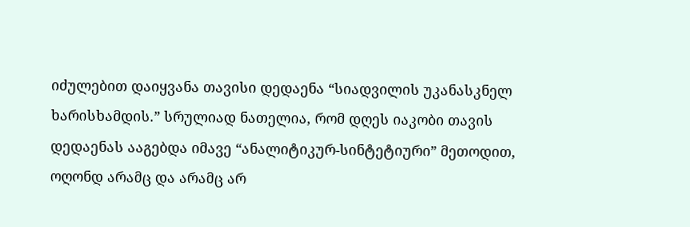იძულებით დაიყვანა თავისი დედაენა “სიადვილის უკანასკნელ ხარისხამდის.” სრულიად ნათელია, რომ დღეს იაკობი თავის დედაენას ააგებდა იმავე “ანალიტიკურ-სინტეტიური” მეთოდით, ოღონდ არამც და არამც არ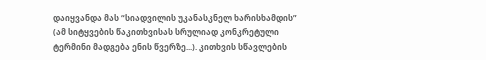დაიყვანდა მას “სიადვილის უკანასკნელ ხარისხამდის” (ამ სიტყვების წაკითხვისას სრულიად კონკრეტული ტერმინი მადგება ენის წვერზე...). კითხვის სწავლების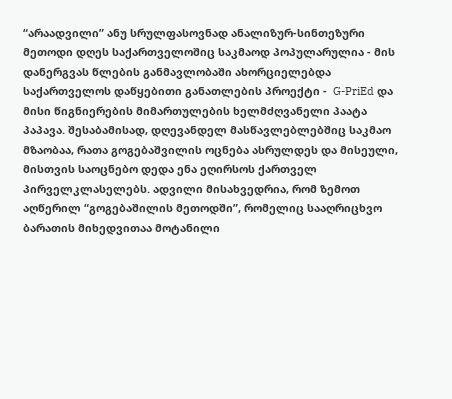“არაადვილი” ანუ სრულფასოვნად ანალიზურ-სინთეზური მეთოდი დღეს საქართველოშიც საკმაოდ პოპულარულია - მის დანერგვას წლების განმავლობაში ახორციელებდა საქართველოს დაწყებითი განათლების პროექტი -  G-PriEd და მისი წიგნიერების მიმართულების ხელმძღვანელი პაატა პაპავა. შესაბამისად, დღევანდელ მასწავლებლებშიც საკმაო მზაობაა, რათა გოგებაშვილის ოცნება ასრულდეს და მისეული, მისთვის საოცნებო დედა ენა ეღირსოს ქართველ პირველკლასელებს. ადვილი მისახვედრია, რომ ზემოთ აღწერილ “გოგებაშილის მეთოდში”, რომელიც სააღრიცხვო ბარათის მიხედვითაა მოტანილი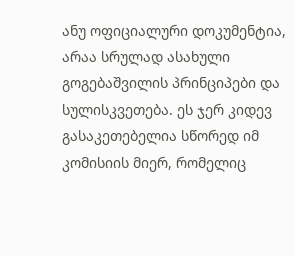ანუ ოფიციალური დოკუმენტია, არაა სრულად ასახული გოგებაშვილის პრინციპები და სულისკვეთება. ეს ჯერ კიდევ გასაკეთებელია სწორედ იმ კომისიის მიერ, რომელიც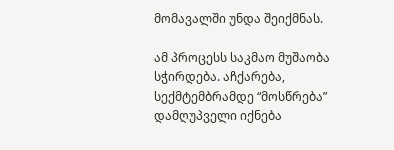მომავალში უნდა შეიქმნას.

ამ პროცესს საკმაო მუშაობა სჭირდება. აჩქარება, სექმტემბრამდე “მოსწრება” დამღუპველი იქნება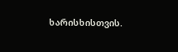ხარისხისთვის.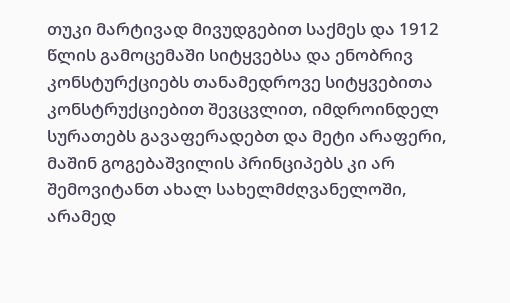თუკი მარტივად მივუდგებით საქმეს და 1912 წლის გამოცემაში სიტყვებსა და ენობრივ კონსტურქციებს თანამედროვე სიტყვებითა კონსტრუქციებით შევცვლით, იმდროინდელ სურათებს გავაფერადებთ და მეტი არაფერი, მაშინ გოგებაშვილის პრინციპებს კი არ შემოვიტანთ ახალ სახელმძღვანელოში, არამედ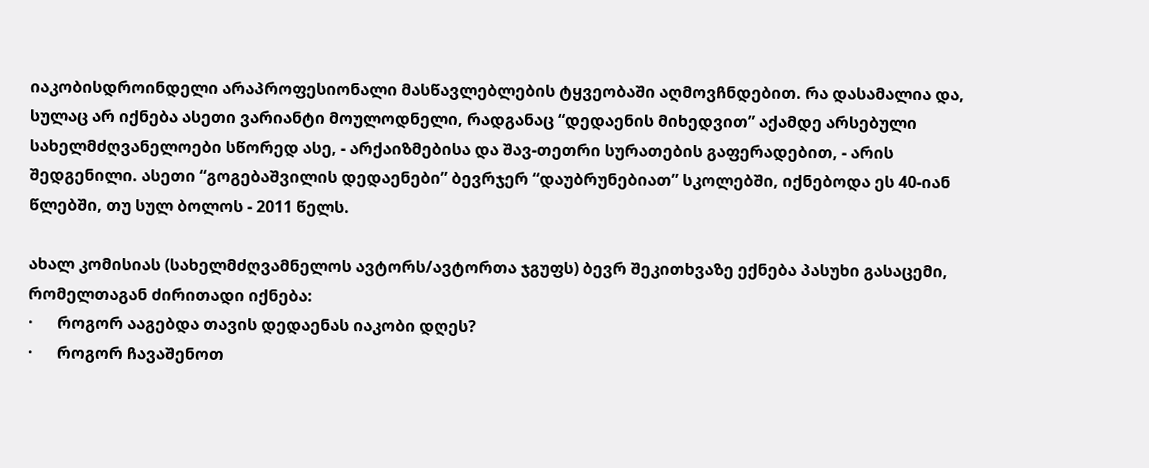იაკობისდროინდელი არაპროფესიონალი მასწავლებლების ტყვეობაში აღმოვჩნდებით. რა დასამალია და, სულაც არ იქნება ასეთი ვარიანტი მოულოდნელი, რადგანაც “დედაენის მიხედვით” აქამდე არსებული სახელმძღვანელოები სწორედ ასე, - არქაიზმებისა და შავ-თეთრი სურათების გაფერადებით, - არის შედგენილი. ასეთი “გოგებაშვილის დედაენები” ბევრჯერ “დაუბრუნებიათ” სკოლებში, იქნებოდა ეს 40-იან წლებში, თუ სულ ბოლოს - 2011 წელს.

ახალ კომისიას (სახელმძღვამნელოს ავტორს/ავტორთა ჯგუფს) ბევრ შეკითხვაზე ექნება პასუხი გასაცემი, რომელთაგან ძირითადი იქნება:
·      როგორ ააგებდა თავის დედაენას იაკობი დღეს?
·      როგორ ჩავაშენოთ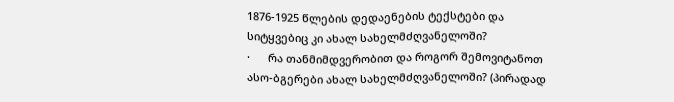1876-1925 წლების დედაენების ტექსტები და სიტყვებიც კი ახალ სახელმძღვანელოში?
·      რა თანმიმდვერობით და როგორ შემოვიტანოთ ასო-ბგერები ახალ სახელმძღვანელოში? (პირადად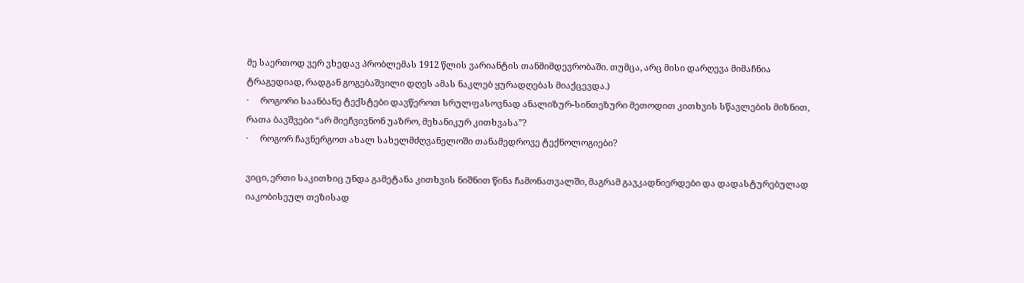მე საერთოდ ვერ ვხედავ პრობლემას 1912 წლის ვარიანტის თანმიმდევრობაში. თუმცა, არც მისი დარღევა მიმაჩნია ტრაგედიად, რადგან გოგებაშვილი დღეს ამას ნაკლებ ყურადღებას მიაქცევდა.)
·      როგორი საანბანე ტექსტები დავწეროთ სრულფასოვნად ანალიზურ-სინთეზური მეთოდით კითხვის სწავლების მიზნით, რათა ბავშვები “არ მიეჩვივნონ უაზრო, მეხანიკურ კითხვასა”?
·      როგორ ჩავნერგოთ ახალ სახელმძღვანელოში თანამედროვე ტექნოლოგიები?

ვიცი, ერთი საკითხიც უნდა გამეტანა კითხვის ნიშნით წინა ჩამონათვალში, მაგრამ გავკადნიერდები და დადასტურებულად იაკობისეულ თეზისად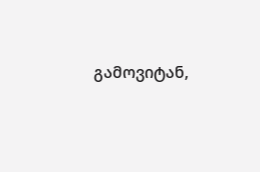გამოვიტან,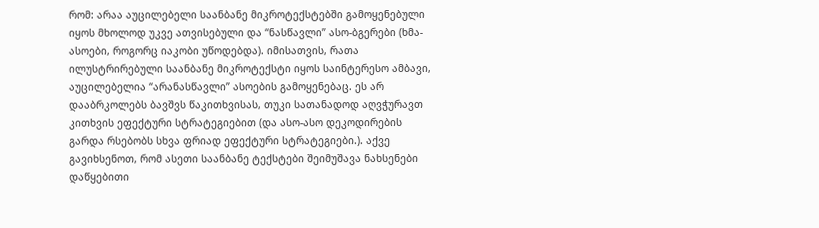რომ: არაა აუცილებელი საანბანე მიკროტექსტებში გამოყენებული იყოს მხოლოდ უკვე ათვისებული და “ნასწავლი” ასო-ბგერები (ხმა-ასოები, როგორც იაკობი უწოდებდა). იმისათვის, რათა ილუსტრირებული საანბანე მიკროტექსტი იყოს საინტერესო ამბავი, აუცილებელია “არანასწავლი” ასოების გამოყენებაც. ეს არ დააბრკოლებს ბავშვს წაკითხვისას, თუკი სათანადოდ აღვჭურავთ კითხვის ეფექტური სტრატეგიებით (და ასო-ასო დეკოდირების გარდა რსებობს სხვა ფრიად ეფექტური სტრატეგიები.). აქვე გავიხსენოთ, რომ ასეთი საანბანე ტექსტები შეიმუშავა ნახსენები დაწყებითი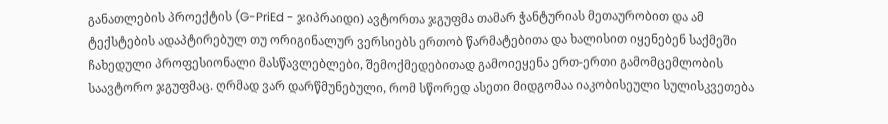განათლების პროექტის (G-PriEd - ჯიპრაიდი) ავტორთა ჯგუფმა თამარ ჭანტურიას მეთაურობით და ამ ტექსტების ადაპტირებულ თუ ორიგინალურ ვერსიებს ერთობ წარმატებითა და ხალისით იყენებენ საქმეში ჩახედული პროფესიონალი მასწავლებლები, შემოქმედებითად გამოიეყენა ერთ-ერთი გამომცემლობის საავტორო ჯგუფმაც. ღრმად ვარ დარწმუნებული, რომ სწორედ ასეთი მიდგომაა იაკობისეული სულისკვეთება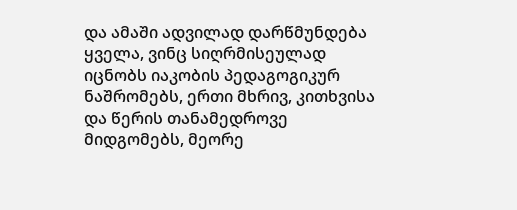და ამაში ადვილად დარწმუნდება ყველა, ვინც სიღრმისეულად იცნობს იაკობის პედაგოგიკურ ნაშრომებს, ერთი მხრივ, კითხვისა და წერის თანამედროვე მიდგომებს, მეორე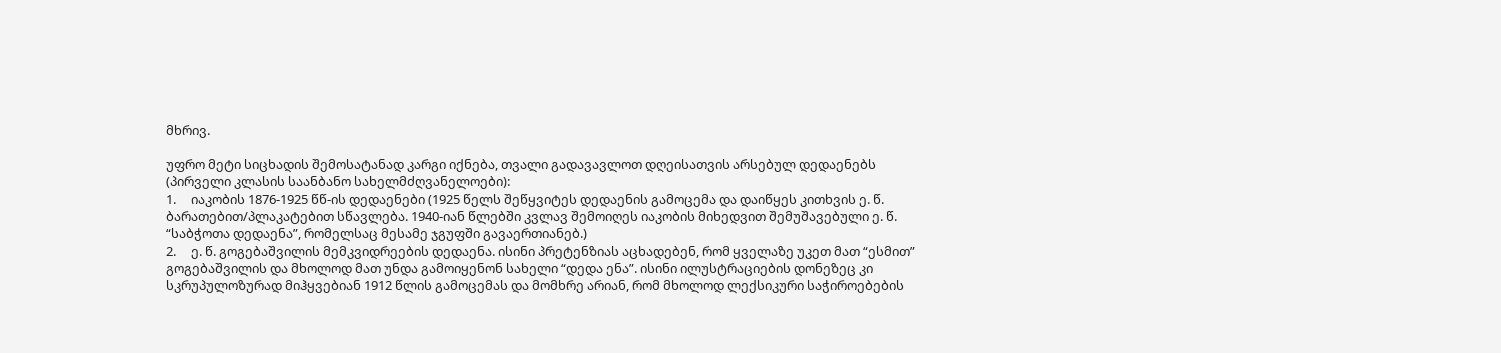მხრივ.

უფრო მეტი სიცხადის შემოსატანად კარგი იქნება, თვალი გადავავლოთ დღეისათვის არსებულ დედაენებს (პირველი კლასის საანბანო სახელმძღვანელოები):
1.     იაკობის 1876-1925 წწ-ის დედაენები (1925 წელს შეწყვიტეს დედაენის გამოცემა და დაიწყეს კითხვის ე. წ. ბარათებით/პლაკატებით სწავლება. 1940-იან წლებში კვლავ შემოიღეს იაკობის მიხედვით შემუშავებული ე. წ. “საბჭოთა დედაენა”, რომელსაც მესამე ჯგუფში გავაერთიანებ.)
2.     ე. წ. გოგებაშვილის მემკვიდრეების დედაენა. ისინი პრეტენზიას აცხადებენ, რომ ყველაზე უკეთ მათ “ესმით” გოგებაშვილის და მხოლოდ მათ უნდა გამოიყენონ სახელი “დედა ენა”. ისინი ილუსტრაციების დონეზეც კი სკრუპულოზურად მიჰყვებიან 1912 წლის გამოცემას და მომხრე არიან, რომ მხოლოდ ლექსიკური საჭიროებების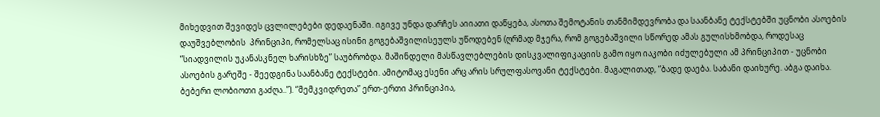მიხედვით შევიდეს ცვლილებები დედაენაში. იგივე უნდა დარჩეს აიიათი დაწყება, ასოთა შემოტანის თანმიმდევრობა და საანბანე ტექსტებში უცნობი ასოების დაუშვებლობის  პრინციპი, რომელსაც ისინი გოგებაშვილისეულს უწოდებენ (ღრმად მჯერა, რომ გოგებაშვილი სწორედ ამას გულისხმობდა, როდესაც “სიადვილის უკანასკნელ ხარისხზე” საუბრობდა. მაშინდელი მასწავლებლების დისკვალიფიკაციის გამო იყო იაკობი იძულებული ამ პრინციპით - უცნობი ასოების გარეშე - შეედგინა საანბანე ტექსტები. ამიტომაც ესენი არც არის სრულფასოვანი ტექსტები. მაგალითად, “ბადე დაება. საბანი დაიხურე. აბგა დაიხა. ბებერი ლობიოთი გაძღა..”). “მემკვიდრეთა” ერთ-ერთი პრინციპია,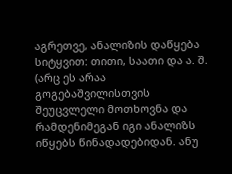აგრეთვე, ანალიზის დაწყება სიტყვით: თითი, საათი და ა. შ. (არც ეს არაა გოგებაშვილისთვის შეუცვლელი მოთხოვნა და რამდენიმეგან იგი ანალიზს იწყებს წინადადებიდან. ანუ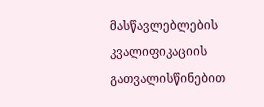მასწავლებლების კვალიფიკაციის გათვალისწინებით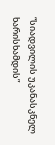“სიადვილის უკანასკნელ ხარისხამდის”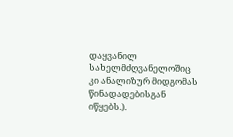დაყვანილ სახელმძღვანელოშიც კი ანალიზურ მიდგომას წინადადებისგან იწყებს.).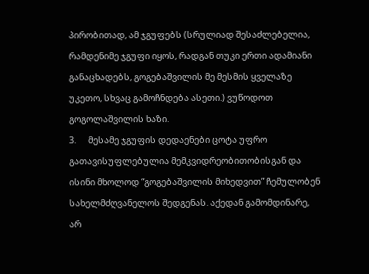პირობითად, ამ ჯგუფებს (სრულიად შესაძლებელია, რამდენიმე ჯგუფი იყოს, რადგან თუკი ერთი ადამიანი განაცხადებს, გოგებაშვილის მე მესმის ყველაზე უკეთო, სხვაც გამოჩნდება ასეთი.) ვუწოდოთ გოგოლაშვილის ხაზი.
3.      მესამე ჯგუფის დედაენები ცოტა უფრო გათავისუფლებულია მემკვიდრეობითობისგან და ისინი მხოლოდ “გოგებაშვილის მიხედვით” ჩემულობენ სახელმძღვანელოს შედგენას. აქედან გამომდინარე, არ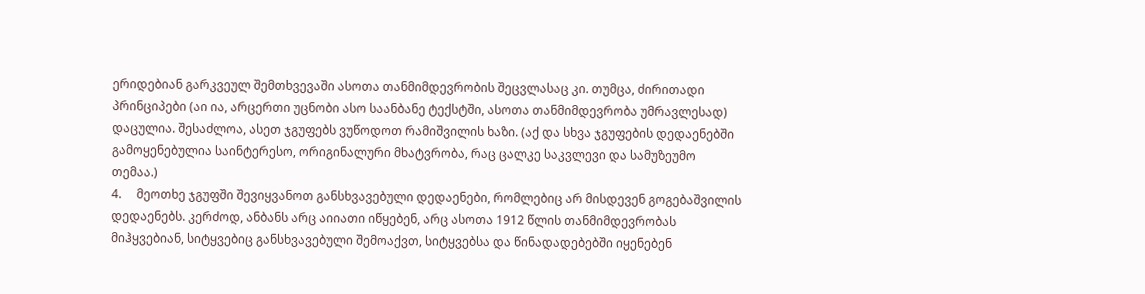ერიდებიან გარკვეულ შემთხვევაში ასოთა თანმიმდევრობის შეცვლასაც კი. თუმცა, ძირითადი პრინციპები (აი ია, არცერთი უცნობი ასო საანბანე ტექსტში, ასოთა თანმიმდევრობა უმრავლესად) დაცულია. შესაძლოა, ასეთ ჯგუფებს ვუწოდოთ რამიშვილის ხაზი. (აქ და სხვა ჯგუფების დედაენებში გამოყენებულია საინტერესო, ორიგინალური მხატვრობა, რაც ცალკე საკვლევი და სამუზეუმო თემაა.)
4.     მეოთხე ჯგუფში შევიყვანოთ განსხვავებული დედაენები, რომლებიც არ მისდევენ გოგებაშვილის დედაენებს. კერძოდ, ანბანს არც აიიათი იწყებენ, არც ასოთა 1912 წლის თანმიმდევრობას მიჰყვებიან, სიტყვებიც განსხვავებული შემოაქვთ, სიტყვებსა და წინადადებებში იყენებენ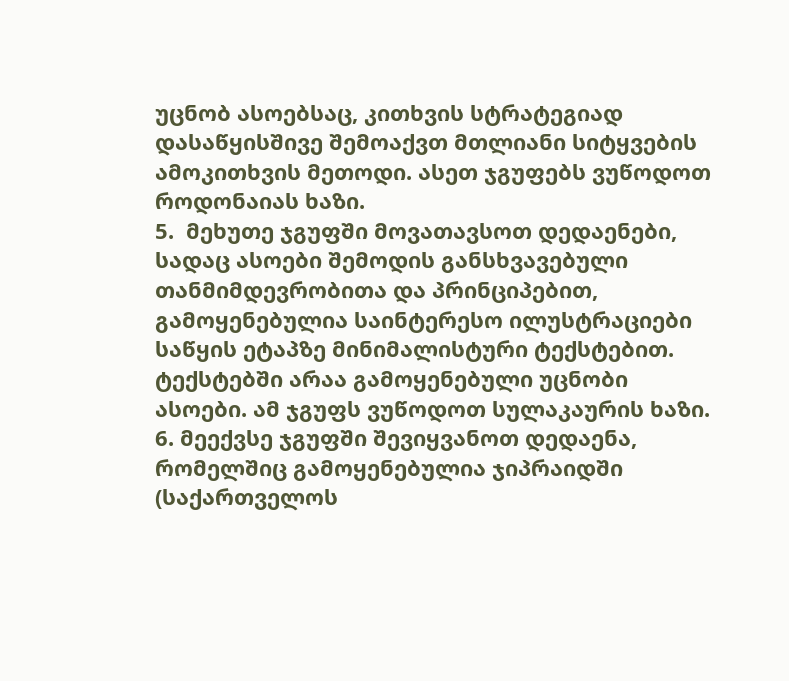უცნობ ასოებსაც, კითხვის სტრატეგიად დასაწყისშივე შემოაქვთ მთლიანი სიტყვების ამოკითხვის მეთოდი. ასეთ ჯგუფებს ვუწოდოთ როდონაიას ხაზი.
5.  მეხუთე ჯგუფში მოვათავსოთ დედაენები, სადაც ასოები შემოდის განსხვავებული თანმიმდევრობითა და პრინციპებით, გამოყენებულია საინტერესო ილუსტრაციები საწყის ეტაპზე მინიმალისტური ტექსტებით. ტექსტებში არაა გამოყენებული უცნობი ასოები. ამ ჯგუფს ვუწოდოთ სულაკაურის ხაზი.
6. მეექვსე ჯგუფში შევიყვანოთ დედაენა, რომელშიც გამოყენებულია ჯიპრაიდში (საქართველოს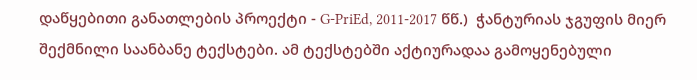დაწყებითი განათლების პროექტი - G-PriEd, 2011-2017 წწ.)  ჭანტურიას ჯგუფის მიერ შექმნილი საანბანე ტექსტები. ამ ტექსტებში აქტიურადაა გამოყენებული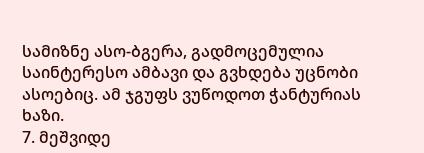სამიზნე ასო-ბგერა, გადმოცემულია საინტერესო ამბავი და გვხდება უცნობი ასოებიც. ამ ჯგუფს ვუწოდოთ ჭანტურიას ხაზი.
7. მეშვიდე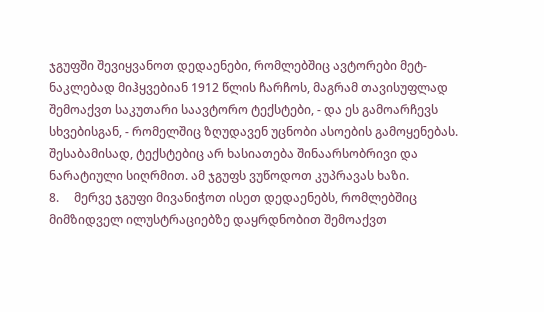ჯგუფში შევიყვანოთ დედაენები, რომლებშიც ავტორები მეტ-ნაკლებად მიჰყვებიან 1912 წლის ჩარჩოს, მაგრამ თავისუფლად შემოაქვთ საკუთარი საავტორო ტექსტები, - და ეს გამოარჩევს სხვებისგან, - რომელშიც ზღუდავენ უცნობი ასოების გამოყენებას. შესაბამისად, ტექსტებიც არ ხასიათება შინაარსობრივი და ნარატიული სიღრმით. ამ ჯგუფს ვუწოდოთ კუპრავას ხაზი.
8.     მერვე ჯგუფი მივანიჭოთ ისეთ დედაენებს, რომლებშიც მიმზიდველ ილუსტრაციებზე დაყრდნობით შემოაქვთ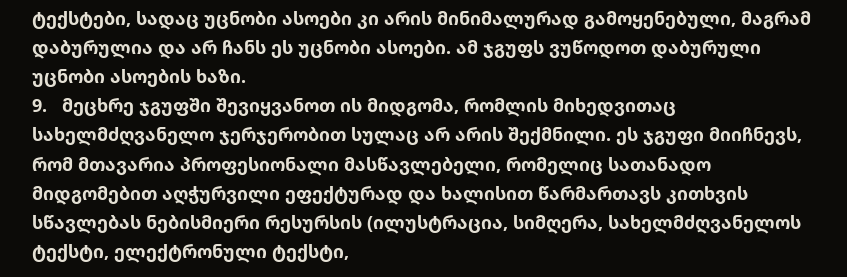ტექსტები, სადაც უცნობი ასოები კი არის მინიმალურად გამოყენებული, მაგრამ დაბურულია და არ ჩანს ეს უცნობი ასოები. ამ ჯგუფს ვუწოდოთ დაბურული უცნობი ასოების ხაზი.
9.   მეცხრე ჯგუფში შევიყვანოთ ის მიდგომა, რომლის მიხედვითაც სახელმძღვანელო ჯერჯერობით სულაც არ არის შექმნილი. ეს ჯგუფი მიიჩნევს, რომ მთავარია პროფესიონალი მასწავლებელი, რომელიც სათანადო მიდგომებით აღჭურვილი ეფექტურად და ხალისით წარმართავს კითხვის სწავლებას ნებისმიერი რესურსის (ილუსტრაცია, სიმღერა, სახელმძღვანელოს ტექსტი, ელექტრონული ტექსტი,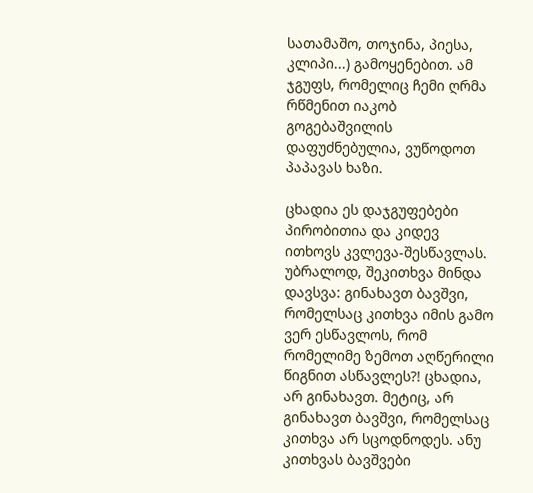სათამაშო, თოჯინა, პიესა, კლიპი...) გამოყენებით. ამ ჯგუფს, რომელიც ჩემი ღრმა რწმენით იაკობ გოგებაშვილის დაფუძნებულია, ვუწოდოთ პაპავას ხაზი.

ცხადია ეს დაჯგუფებები პირობითია და კიდევ ითხოვს კვლევა-შესწავლას. უბრალოდ, შეკითხვა მინდა დავსვა: გინახავთ ბავშვი, რომელსაც კითხვა იმის გამო ვერ ესწავლოს, რომ რომელიმე ზემოთ აღწერილი წიგნით ასწავლეს?! ცხადია, არ გინახავთ. მეტიც, არ გინახავთ ბავშვი, რომელსაც კითხვა არ სცოდნოდეს. ანუ კითხვას ბავშვები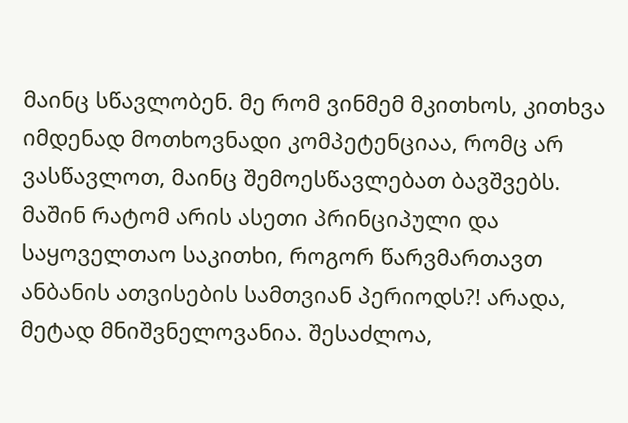მაინც სწავლობენ. მე რომ ვინმემ მკითხოს, კითხვა იმდენად მოთხოვნადი კომპეტენციაა, რომც არ ვასწავლოთ, მაინც შემოესწავლებათ ბავშვებს. მაშინ რატომ არის ასეთი პრინციპული და საყოველთაო საკითხი, როგორ წარვმართავთ ანბანის ათვისების სამთვიან პერიოდს?! არადა, მეტად მნიშვნელოვანია. შესაძლოა,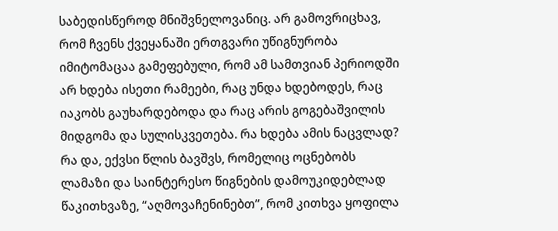საბედისწეროდ მნიშვნელოვანიც. არ გამოვრიცხავ, რომ ჩვენს ქვეყანაში ერთგვარი უწიგნურობა იმიტომაცაა გამეფებული, რომ ამ სამთვიან პერიოდში არ ხდება ისეთი რამეები, რაც უნდა ხდებოდეს, რაც იაკობს გაუხარდებოდა და რაც არის გოგებაშვილის მიდგომა და სულისკვეთება. რა ხდება ამის ნაცვლად? რა და, ექვსი წლის ბავშვს, რომელიც ოცნებობს ლამაზი და საინტერესო წიგნების დამოუკიდებლად წაკითხვაზე, “აღმოვაჩენინებთ”, რომ კითხვა ყოფილა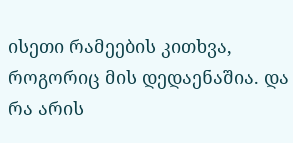ისეთი რამეების კითხვა, როგორიც მის დედაენაშია. და რა არის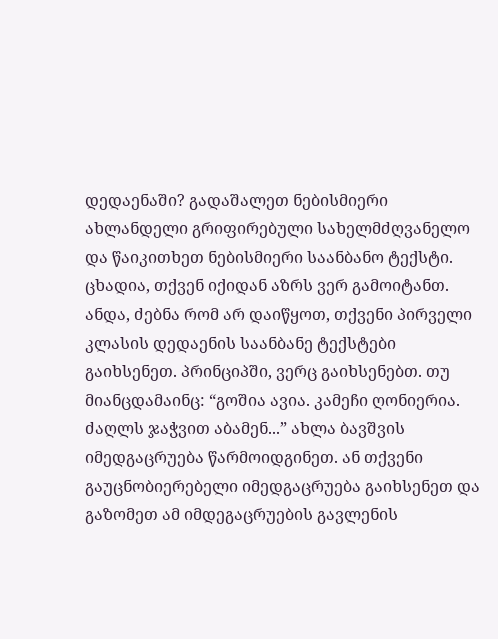დედაენაში? გადაშალეთ ნებისმიერი ახლანდელი გრიფირებული სახელმძღვანელო და წაიკითხეთ ნებისმიერი საანბანო ტექსტი. ცხადია, თქვენ იქიდან აზრს ვერ გამოიტანთ. ანდა, ძებნა რომ არ დაიწყოთ, თქვენი პირველი კლასის დედაენის საანბანე ტექსტები გაიხსენეთ. პრინციპში, ვერც გაიხსენებთ. თუ მიანცდამაინც: “გოშია ავია. კამეჩი ღონიერია. ძაღლს ჯაჭვით აბამენ...” ახლა ბავშვის იმედგაცრუება წარმოიდგინეთ. ან თქვენი გაუცნობიერებელი იმედგაცრუება გაიხსენეთ და გაზომეთ ამ იმდეგაცრუების გავლენის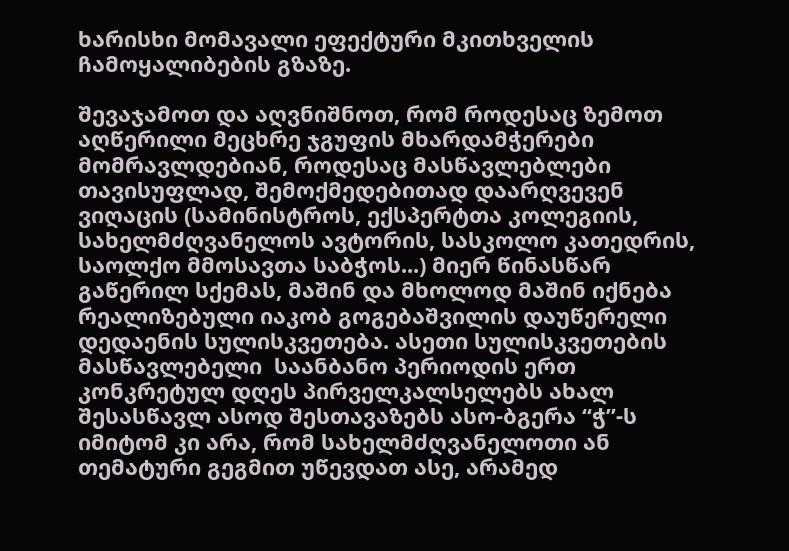ხარისხი მომავალი ეფექტური მკითხველის ჩამოყალიბების გზაზე.

შევაჯამოთ და აღვნიშნოთ, რომ როდესაც ზემოთ აღწერილი მეცხრე ჯგუფის მხარდამჭერები მომრავლდებიან, როდესაც მასწავლებლები თავისუფლად, შემოქმედებითად დაარღვევენ ვიღაცის (სამინისტროს, ექსპერტთა კოლეგიის, სახელმძღვანელოს ავტორის, სასკოლო კათედრის, საოლქო მმოსავთა საბჭოს...) მიერ წინასწარ გაწერილ სქემას, მაშინ და მხოლოდ მაშინ იქნება რეალიზებული იაკობ გოგებაშვილის დაუწერელი დედაენის სულისკვეთება. ასეთი სულისკვეთების მასწავლებელი  საანბანო პერიოდის ერთ კონკრეტულ დღეს პირველკალსელებს ახალ შესასწავლ ასოდ შესთავაზებს ასო-ბგერა “ჭ”-ს იმიტომ კი არა, რომ სახელმძღვანელოთი ან თემატური გეგმით უწევდათ ასე, არამედ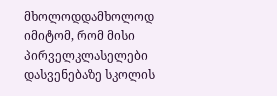მხოლოდდამხოლოდ იმიტომ, რომ მისი პირველკლასელები დასვენებაზე სკოლის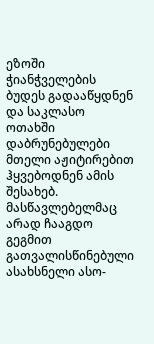ეზოში ჭიანჭველების ბუდეს გადააწყდნენ და საკლასო ოთახში დაბრუნებულები მთელი აჟიტირებით ჰყვებოდნენ ამის შესახებ. მასწავლებელმაც არად ჩააგდო გეგმით გათვალისწინებული ასახსნელი ასო-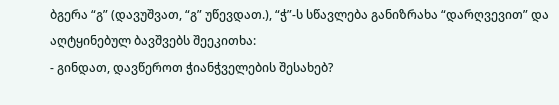ბგერა “გ” (დავუშვათ, “გ” უწევდათ.), “ჭ”-ს სწავლება განიზრახა “დარღვევით” და აღტყინებულ ბავშვებს შეეკითხა:
- გინდათ, დავწეროთ ჭიანჭველების შესახებ?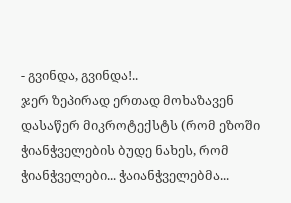- გვინდა, გვინდა!..
ჯერ ზეპირად ერთად მოხაზავენ დასაწერ მიკროტექსტს (რომ ეზოში ჭიანჭველების ბუდე ნახეს, რომ ჭიანჭველები... ჭაიანჭველებმა...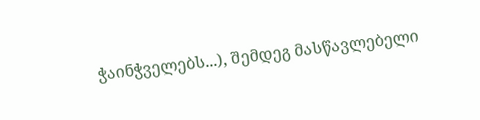ჭაინჭველებს...), შემდეგ მასწავლებელი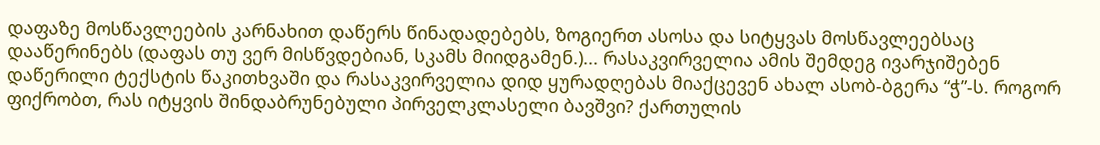დაფაზე მოსწავლეების კარნახით დაწერს წინადადებებს, ზოგიერთ ასოსა და სიტყვას მოსწავლეებსაც დააწერინებს (დაფას თუ ვერ მისწვდებიან, სკამს მიიდგამენ.)... რასაკვირველია ამის შემდეგ ივარჯიშებენ დაწერილი ტექსტის წაკითხვაში და რასაკვირველია დიდ ყურადღებას მიაქცევენ ახალ ასობ-ბგერა “ჭ”-ს. როგორ ფიქრობთ, რას იტყვის შინდაბრუნებული პირველკლასელი ბავშვი? ქართულის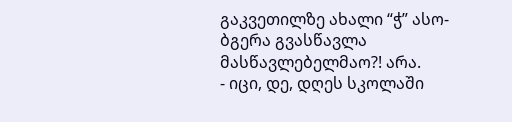გაკვეთილზე ახალი “ჭ” ასო-ბგერა გვასწავლა მასწავლებელმაო?! არა.
- იცი, დე, დღეს სკოლაში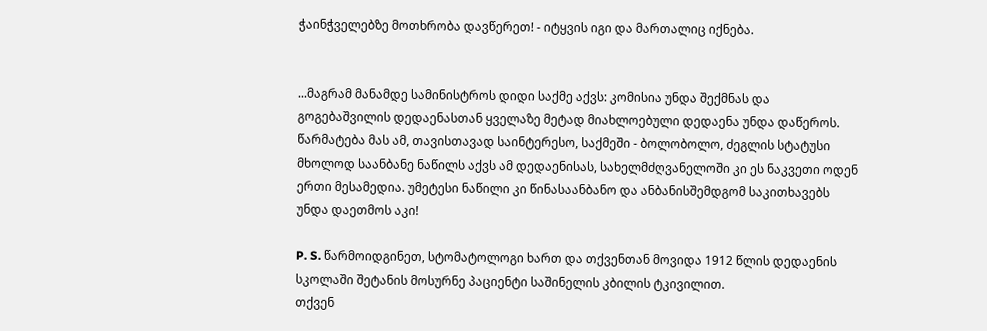ჭაინჭველებზე მოთხრობა დავწერეთ! - იტყვის იგი და მართალიც იქნება.


...მაგრამ მანამდე სამინისტროს დიდი საქმე აქვს: კომისია უნდა შექმნას და გოგებაშვილის დედაენასთან ყველაზე მეტად მიახლოებული დედაენა უნდა დაწეროს. წარმატება მას ამ, თავისთავად საინტერესო, საქმეში - ბოლობოლო, ძეგლის სტატუსი მხოლოდ საანბანე ნაწილს აქვს ამ დედაენისას, სახელმძღვანელოში კი ეს ნაკვეთი ოდენ ერთი მესამედია. უმეტესი ნაწილი კი წინასაანბანო და ანბანისშემდგომ საკითხავებს უნდა დაეთმოს აკი!

P. S. წარმოიდგინეთ, სტომატოლოგი ხართ და თქვენთან მოვიდა 1912 წლის დედაენის სკოლაში შეტანის მოსურნე პაციენტი საშინელის კბილის ტკივილით.
თქვენ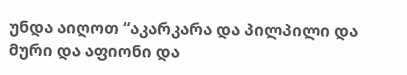უნდა აიღოთ “აკარკარა და პილპილი და მური და აფიონი და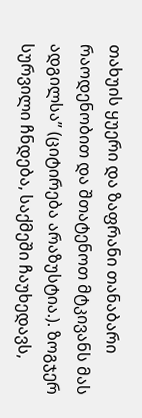თახუის ყუერი და ზაფრანი თანაბარი რაოდენობით და შთატენოთ მტკივანს მას ადგილსა” (ციტირება არაზუსტია.). ზოგჯერ სურვილი ჩნდება, საქმეში ჩაუხედავს,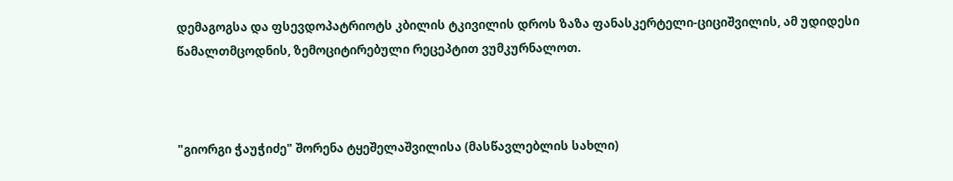დემაგოგსა და ფსევდოპატრიოტს კბილის ტკივილის დროს ზაზა ფანასკერტელი-ციციშვილის, ამ უდიდესი წამალთმცოდნის, ზემოციტირებული რეცეპტით ვუმკურნალოთ.



"გიორგი ჭაუჭიძე" შორენა ტყეშელაშვილისა (მასწავლებლის სახლი)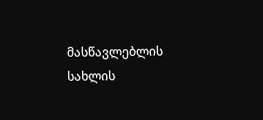მასწავლებლის სახლის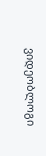ვიდეობლოგი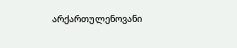არქართულენოვანი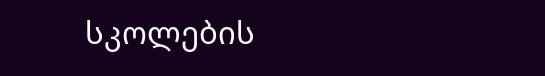სკოლების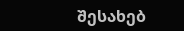შესახებ